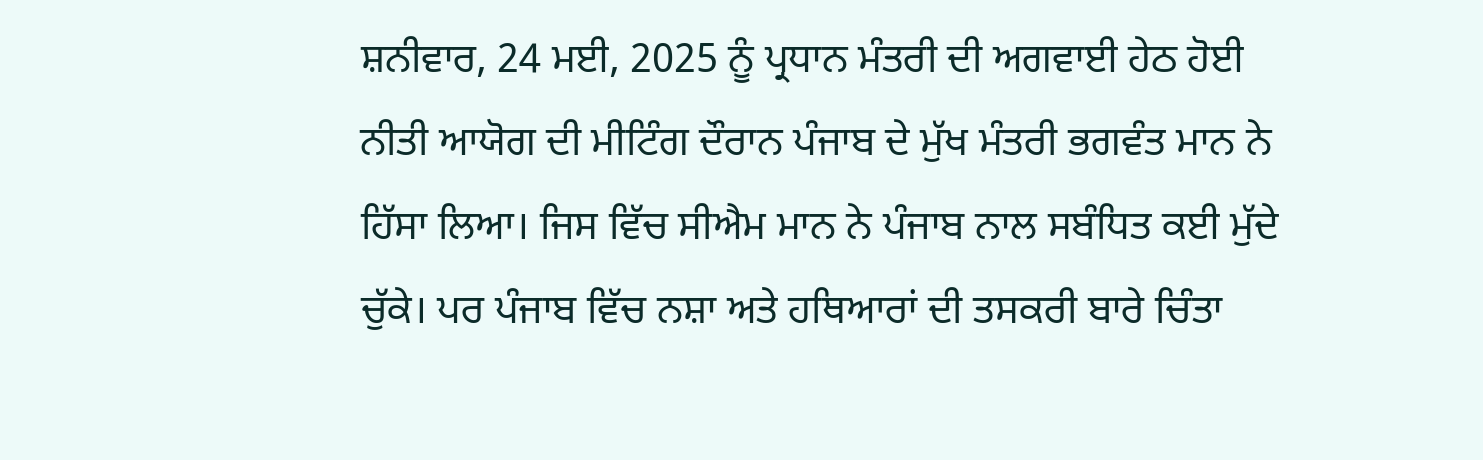ਸ਼ਨੀਵਾਰ, 24 ਮਈ, 2025 ਨੂੰ ਪ੍ਰਧਾਨ ਮੰਤਰੀ ਦੀ ਅਗਵਾਈ ਹੇਠ ਹੋਈ ਨੀਤੀ ਆਯੋਗ ਦੀ ਮੀਟਿੰਗ ਦੌਰਾਨ ਪੰਜਾਬ ਦੇ ਮੁੱਖ ਮੰਤਰੀ ਭਗਵੰਤ ਮਾਨ ਨੇ ਹਿੱਸਾ ਲਿਆ। ਜਿਸ ਵਿੱਚ ਸੀਐਮ ਮਾਨ ਨੇ ਪੰਜਾਬ ਨਾਲ ਸਬੰਧਿਤ ਕਈ ਮੁੱਦੇ ਚੁੱਕੇ। ਪਰ ਪੰਜਾਬ ਵਿੱਚ ਨਸ਼ਾ ਅਤੇ ਹਥਿਆਰਾਂ ਦੀ ਤਸਕਰੀ ਬਾਰੇ ਚਿੰਤਾ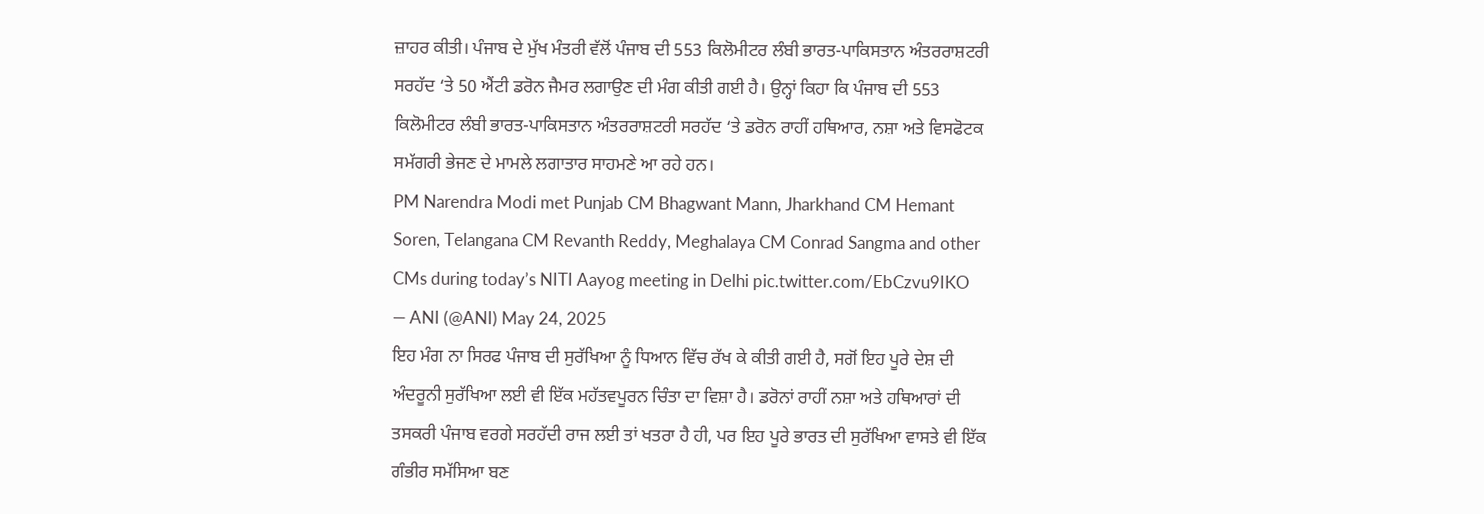ਜ਼ਾਹਰ ਕੀਤੀ। ਪੰਜਾਬ ਦੇ ਮੁੱਖ ਮੰਤਰੀ ਵੱਲੋਂ ਪੰਜਾਬ ਦੀ 553 ਕਿਲੋਮੀਟਰ ਲੰਬੀ ਭਾਰਤ-ਪਾਕਿਸਤਾਨ ਅੰਤਰਰਾਸ਼ਟਰੀ ਸਰਹੱਦ ‘ਤੇ 50 ਐਂਟੀ ਡਰੋਨ ਜੈਮਰ ਲਗਾਉਣ ਦੀ ਮੰਗ ਕੀਤੀ ਗਈ ਹੈ। ਉਨ੍ਹਾਂ ਕਿਹਾ ਕਿ ਪੰਜਾਬ ਦੀ 553 ਕਿਲੋਮੀਟਰ ਲੰਬੀ ਭਾਰਤ-ਪਾਕਿਸਤਾਨ ਅੰਤਰਰਾਸ਼ਟਰੀ ਸਰਹੱਦ ‘ਤੇ ਡਰੋਨ ਰਾਹੀਂ ਹਥਿਆਰ, ਨਸ਼ਾ ਅਤੇ ਵਿਸਫੋਟਕ ਸਮੱਗਰੀ ਭੇਜਣ ਦੇ ਮਾਮਲੇ ਲਗਾਤਾਰ ਸਾਹਮਣੇ ਆ ਰਹੇ ਹਨ।
PM Narendra Modi met Punjab CM Bhagwant Mann, Jharkhand CM Hemant Soren, Telangana CM Revanth Reddy, Meghalaya CM Conrad Sangma and other CMs during today’s NITI Aayog meeting in Delhi pic.twitter.com/EbCzvu9IKO
— ANI (@ANI) May 24, 2025
ਇਹ ਮੰਗ ਨਾ ਸਿਰਫ ਪੰਜਾਬ ਦੀ ਸੁਰੱਖਿਆ ਨੂੰ ਧਿਆਨ ਵਿੱਚ ਰੱਖ ਕੇ ਕੀਤੀ ਗਈ ਹੈ, ਸਗੋਂ ਇਹ ਪੂਰੇ ਦੇਸ਼ ਦੀ ਅੰਦਰੂਨੀ ਸੁਰੱਖਿਆ ਲਈ ਵੀ ਇੱਕ ਮਹੱਤਵਪੂਰਨ ਚਿੰਤਾ ਦਾ ਵਿਸ਼ਾ ਹੈ। ਡਰੋਨਾਂ ਰਾਹੀਂ ਨਸ਼ਾ ਅਤੇ ਹਥਿਆਰਾਂ ਦੀ ਤਸਕਰੀ ਪੰਜਾਬ ਵਰਗੇ ਸਰਹੱਦੀ ਰਾਜ ਲਈ ਤਾਂ ਖਤਰਾ ਹੈ ਹੀ, ਪਰ ਇਹ ਪੂਰੇ ਭਾਰਤ ਦੀ ਸੁਰੱਖਿਆ ਵਾਸਤੇ ਵੀ ਇੱਕ ਗੰਭੀਰ ਸਮੱਸਿਆ ਬਣ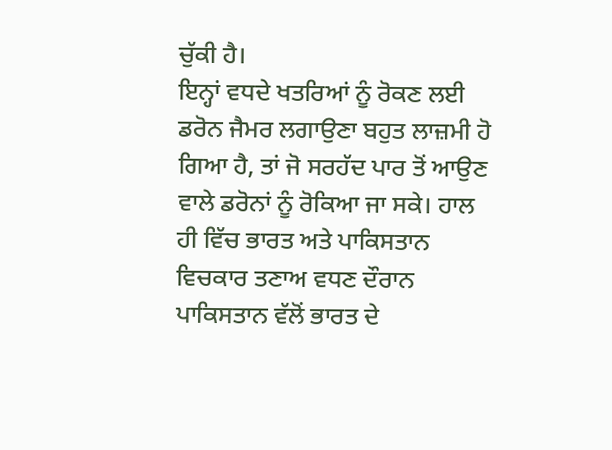ਚੁੱਕੀ ਹੈ।
ਇਨ੍ਹਾਂ ਵਧਦੇ ਖਤਰਿਆਂ ਨੂੰ ਰੋਕਣ ਲਈ ਡਰੋਨ ਜੈਮਰ ਲਗਾਉਣਾ ਬਹੁਤ ਲਾਜ਼ਮੀ ਹੋ ਗਿਆ ਹੈ, ਤਾਂ ਜੋ ਸਰਹੱਦ ਪਾਰ ਤੋਂ ਆਉਣ ਵਾਲੇ ਡਰੋਨਾਂ ਨੂੰ ਰੋਕਿਆ ਜਾ ਸਕੇ। ਹਾਲ ਹੀ ਵਿੱਚ ਭਾਰਤ ਅਤੇ ਪਾਕਿਸਤਾਨ ਵਿਚਕਾਰ ਤਣਾਅ ਵਧਣ ਦੌਰਾਨ ਪਾਕਿਸਤਾਨ ਵੱਲੋਂ ਭਾਰਤ ਦੇ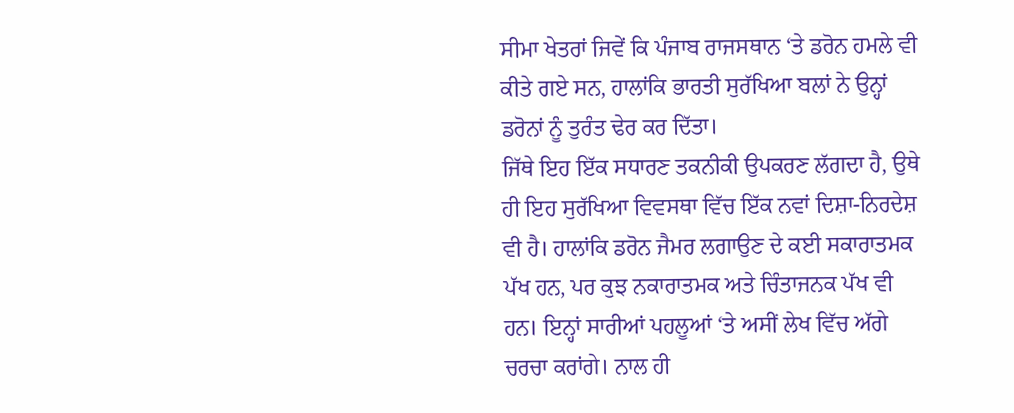ਸੀਮਾ ਖੇਤਰਾਂ ਜਿਵੇਂ ਕਿ ਪੰਜਾਬ ਰਾਜਸਥਾਨ ‘ਤੇ ਡਰੋਨ ਹਮਲੇ ਵੀ ਕੀਤੇ ਗਏ ਸਨ, ਹਾਲਾਂਕਿ ਭਾਰਤੀ ਸੁਰੱਖਿਆ ਬਲਾਂ ਨੇ ਉਨ੍ਹਾਂ ਡਰੋਨਾਂ ਨੂੰ ਤੁਰੰਤ ਢੇਰ ਕਰ ਦਿੱਤਾ।
ਜਿੱਥੇ ਇਹ ਇੱਕ ਸਧਾਰਣ ਤਕਨੀਕੀ ਉਪਕਰਣ ਲੱਗਦਾ ਹੈ, ਉਥੇ ਹੀ ਇਹ ਸੁਰੱਖਿਆ ਵਿਵਸਥਾ ਵਿੱਚ ਇੱਕ ਨਵਾਂ ਦਿਸ਼ਾ-ਨਿਰਦੇਸ਼ ਵੀ ਹੈ। ਹਾਲਾਂਕਿ ਡਰੋਨ ਜੈਮਰ ਲਗਾਉਣ ਦੇ ਕਈ ਸਕਾਰਾਤਮਕ ਪੱਖ ਹਨ, ਪਰ ਕੁਝ ਨਕਾਰਾਤਮਕ ਅਤੇ ਚਿੰਤਾਜਨਕ ਪੱਖ ਵੀ ਹਨ। ਇਨ੍ਹਾਂ ਸਾਰੀਆਂ ਪਹਲੂਆਂ ‘ਤੇ ਅਸੀਂ ਲੇਖ ਵਿੱਚ ਅੱਗੇ ਚਰਚਾ ਕਰਾਂਗੇ। ਨਾਲ ਹੀ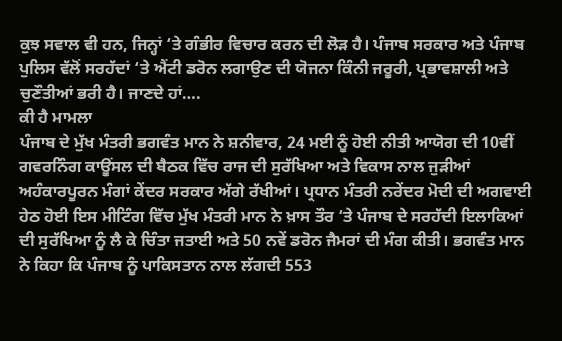ਕੁਝ ਸਵਾਲ ਵੀ ਹਨ, ਜਿਨ੍ਹਾਂ ‘ਤੇ ਗੰਭੀਰ ਵਿਚਾਰ ਕਰਨ ਦੀ ਲੋੜ ਹੈ। ਪੰਜਾਬ ਸਰਕਾਰ ਅਤੇ ਪੰਜਾਬ ਪੁਲਿਸ ਵੱਲੋਂ ਸਰਹੱਦਾਂ ‘ਤੇ ਐਂਟੀ ਡਰੋਨ ਲਗਾਉਣ ਦੀ ਯੋਜਨਾ ਕਿੰਨੀ ਜਰੂਰੀ, ਪ੍ਰਭਾਵਸ਼ਾਲੀ ਅਤੇ ਚੁਣੌਤੀਆਂ ਭਰੀ ਹੈ। ਜਾਣਦੇ ਹਾਂ….
ਕੀ ਹੈ ਮਾਮਲਾ
ਪੰਜਾਬ ਦੇ ਮੁੱਖ ਮੰਤਰੀ ਭਗਵੰਤ ਮਾਨ ਨੇ ਸ਼ਨੀਵਾਰ, 24 ਮਈ ਨੂੰ ਹੋਈ ਨੀਤੀ ਆਯੋਗ ਦੀ 10ਵੀਂ ਗਵਰਨਿੰਗ ਕਾਊਂਸਲ ਦੀ ਬੈਠਕ ਵਿੱਚ ਰਾਜ ਦੀ ਸੁਰੱਖਿਆ ਅਤੇ ਵਿਕਾਸ ਨਾਲ ਜੁੜੀਆਂ ਅਹੰਕਾਰਪੂਰਨ ਮੰਗਾਂ ਕੇਂਦਰ ਸਰਕਾਰ ਅੱਗੇ ਰੱਖੀਆਂ। ਪ੍ਰਧਾਨ ਮੰਤਰੀ ਨਰੇਂਦਰ ਮੋਦੀ ਦੀ ਅਗਵਾਈ ਹੇਠ ਹੋਈ ਇਸ ਮੀਟਿੰਗ ਵਿੱਚ ਮੁੱਖ ਮੰਤਰੀ ਮਾਨ ਨੇ ਖ਼ਾਸ ਤੌਰ ‘ਤੇ ਪੰਜਾਬ ਦੇ ਸਰਹੱਦੀ ਇਲਾਕਿਆਂ ਦੀ ਸੁਰੱਖਿਆ ਨੂੰ ਲੈ ਕੇ ਚਿੰਤਾ ਜਤਾਈ ਅਤੇ 50 ਨਵੇਂ ਡਰੋਨ ਜੈਮਰਾਂ ਦੀ ਮੰਗ ਕੀਤੀ। ਭਗਵੰਤ ਮਾਨ ਨੇ ਕਿਹਾ ਕਿ ਪੰਜਾਬ ਨੂੰ ਪਾਕਿਸਤਾਨ ਨਾਲ ਲੱਗਦੀ 553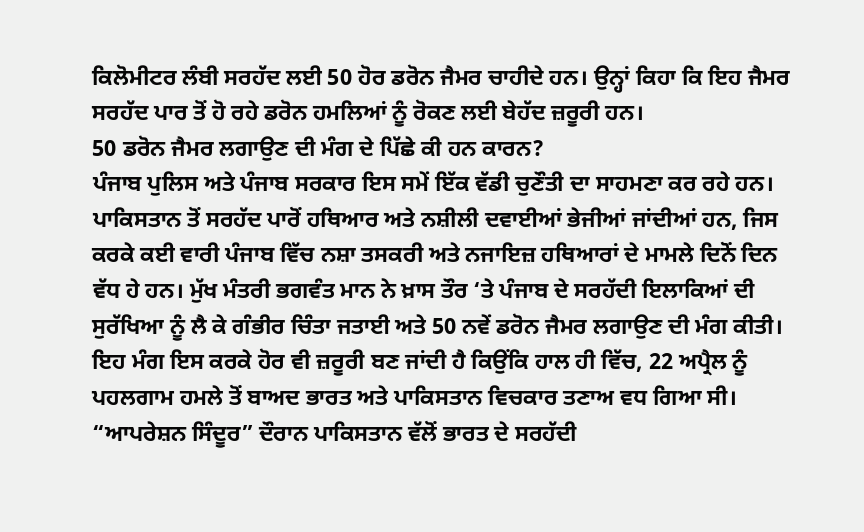ਕਿਲੋਮੀਟਰ ਲੰਬੀ ਸਰਹੱਦ ਲਈ 50 ਹੋਰ ਡਰੋਨ ਜੈਮਰ ਚਾਹੀਦੇ ਹਨ। ਉਨ੍ਹਾਂ ਕਿਹਾ ਕਿ ਇਹ ਜੈਮਰ ਸਰਹੱਦ ਪਾਰ ਤੋਂ ਹੋ ਰਹੇ ਡਰੋਨ ਹਮਲਿਆਂ ਨੂੰ ਰੋਕਣ ਲਈ ਬੇਹੱਦ ਜ਼ਰੂਰੀ ਹਨ।
50 ਡਰੋਨ ਜੈਮਰ ਲਗਾਉਣ ਦੀ ਮੰਗ ਦੇ ਪਿੱਛੇ ਕੀ ਹਨ ਕਾਰਨ?
ਪੰਜਾਬ ਪੁਲਿਸ ਅਤੇ ਪੰਜਾਬ ਸਰਕਾਰ ਇਸ ਸਮੇਂ ਇੱਕ ਵੱਡੀ ਚੁਣੌਤੀ ਦਾ ਸਾਹਮਣਾ ਕਰ ਰਹੇ ਹਨ। ਪਾਕਿਸਤਾਨ ਤੋਂ ਸਰਹੱਦ ਪਾਰੋਂ ਹਥਿਆਰ ਅਤੇ ਨਸ਼ੀਲੀ ਦਵਾਈਆਂ ਭੇਜੀਆਂ ਜਾਂਦੀਆਂ ਹਨ, ਜਿਸ ਕਰਕੇ ਕਈ ਵਾਰੀ ਪੰਜਾਬ ਵਿੱਚ ਨਸ਼ਾ ਤਸਕਰੀ ਅਤੇ ਨਜਾਇਜ਼ ਹਥਿਆਰਾਂ ਦੇ ਮਾਮਲੇ ਦਿਨੋਂ ਦਿਨ ਵੱਧ ਹੇ ਹਨ। ਮੁੱਖ ਮੰਤਰੀ ਭਗਵੰਤ ਮਾਨ ਨੇ ਖ਼ਾਸ ਤੌਰ ‘ਤੇ ਪੰਜਾਬ ਦੇ ਸਰਹੱਦੀ ਇਲਾਕਿਆਂ ਦੀ ਸੁਰੱਖਿਆ ਨੂੰ ਲੈ ਕੇ ਗੰਭੀਰ ਚਿੰਤਾ ਜਤਾਈ ਅਤੇ 50 ਨਵੇਂ ਡਰੋਨ ਜੈਮਰ ਲਗਾਉਣ ਦੀ ਮੰਗ ਕੀਤੀ।
ਇਹ ਮੰਗ ਇਸ ਕਰਕੇ ਹੋਰ ਵੀ ਜ਼ਰੂਰੀ ਬਣ ਜਾਂਦੀ ਹੈ ਕਿਉਂਕਿ ਹਾਲ ਹੀ ਵਿੱਚ, 22 ਅਪ੍ਰੈਲ ਨੂੰ ਪਹਲਗਾਮ ਹਮਲੇ ਤੋਂ ਬਾਅਦ ਭਾਰਤ ਅਤੇ ਪਾਕਿਸਤਾਨ ਵਿਚਕਾਰ ਤਣਾਅ ਵਧ ਗਿਆ ਸੀ। “ਆਪਰੇਸ਼ਨ ਸਿੰਦੂਰ” ਦੌਰਾਨ ਪਾਕਿਸਤਾਨ ਵੱਲੋਂ ਭਾਰਤ ਦੇ ਸਰਹੱਦੀ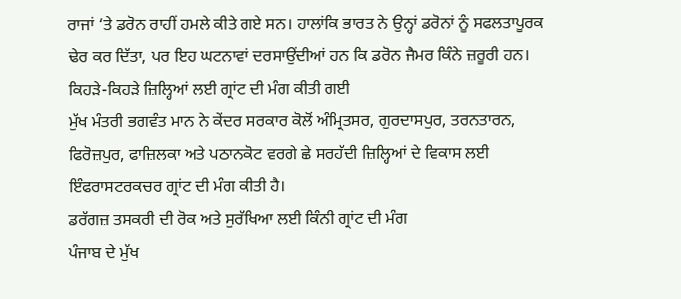ਰਾਜਾਂ ‘ਤੇ ਡਰੋਨ ਰਾਹੀਂ ਹਮਲੇ ਕੀਤੇ ਗਏ ਸਨ। ਹਾਲਾਂਕਿ ਭਾਰਤ ਨੇ ਉਨ੍ਹਾਂ ਡਰੋਨਾਂ ਨੂੰ ਸਫਲਤਾਪੂਰਕ ਢੇਰ ਕਰ ਦਿੱਤਾ, ਪਰ ਇਹ ਘਟਨਾਵਾਂ ਦਰਸਾਉਂਦੀਆਂ ਹਨ ਕਿ ਡਰੋਨ ਜੈਮਰ ਕਿੰਨੇ ਜ਼ਰੂਰੀ ਹਨ।
ਕਿਹੜੇ-ਕਿਹੜੇ ਜ਼ਿਲ੍ਹਿਆਂ ਲਈ ਗ੍ਰਾਂਟ ਦੀ ਮੰਗ ਕੀਤੀ ਗਈ
ਮੁੱਖ ਮੰਤਰੀ ਭਗਵੰਤ ਮਾਨ ਨੇ ਕੇਂਦਰ ਸਰਕਾਰ ਕੋਲੋਂ ਅੰਮ੍ਰਿਤਸਰ, ਗੁਰਦਾਸਪੁਰ, ਤਰਨਤਾਰਨ, ਫਿਰੋਜ਼ਪੁਰ, ਫਾਜ਼ਿਲਕਾ ਅਤੇ ਪਠਾਨਕੋਟ ਵਰਗੇ ਛੇ ਸਰਹੱਦੀ ਜ਼ਿਲ੍ਹਿਆਂ ਦੇ ਵਿਕਾਸ ਲਈ ਇੰਫਰਾਸਟਰਕਚਰ ਗ੍ਰਾਂਟ ਦੀ ਮੰਗ ਕੀਤੀ ਹੈ।
ਡਰੱਗਜ਼ ਤਸਕਰੀ ਦੀ ਰੋਕ ਅਤੇ ਸੁਰੱਖਿਆ ਲਈ ਕਿੰਨੀ ਗ੍ਰਾਂਟ ਦੀ ਮੰਗ
ਪੰਜਾਬ ਦੇ ਮੁੱਖ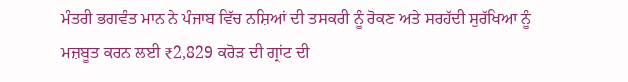ਮੰਤਰੀ ਭਗਵੰਤ ਮਾਨ ਨੇ ਪੰਜਾਬ ਵਿੱਚ ਨਸ਼ਿਆਂ ਦੀ ਤਸਕਰੀ ਨੂੰ ਰੋਕਣ ਅਤੇ ਸਰਹੱਦੀ ਸੁਰੱਖਿਆ ਨੂੰ ਮਜ਼ਬੂਤ ਕਰਨ ਲਈ ₹2,829 ਕਰੋੜ ਦੀ ਗ੍ਰਾਂਟ ਦੀ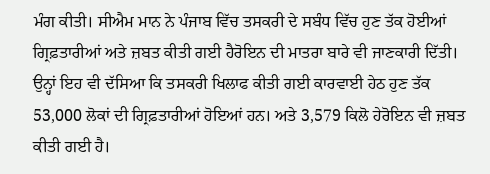ਮੰਗ ਕੀਤੀ। ਸੀਐਮ ਮਾਨ ਨੇ ਪੰਜਾਬ ਵਿੱਚ ਤਸਕਰੀ ਦੇ ਸਬੰਧ ਵਿੱਚ ਹੁਣ ਤੱਕ ਹੋਈਆਂ ਗ੍ਰਿਫ਼ਤਾਰੀਆਂ ਅਤੇ ਜ਼ਬਤ ਕੀਤੀ ਗਈ ਹੈਰੋਇਨ ਦੀ ਮਾਤਰਾ ਬਾਰੇ ਵੀ ਜਾਣਕਾਰੀ ਦਿੱਤੀ। ਉਨ੍ਹਾਂ ਇਹ ਵੀ ਦੱਸਿਆ ਕਿ ਤਸਕਰੀ ਖਿਲਾਫ ਕੀਤੀ ਗਈ ਕਾਰਵਾਈ ਹੇਠ ਹੁਣ ਤੱਕ 53,000 ਲੋਕਾਂ ਦੀ ਗ੍ਰਿਫ਼ਤਾਰੀਆਂ ਹੋਇਆਂ ਹਨ। ਅਤੇ 3,579 ਕਿਲੋ ਹੇਰੋਇਨ ਵੀ ਜ਼ਬਤ ਕੀਤੀ ਗਈ ਹੈ।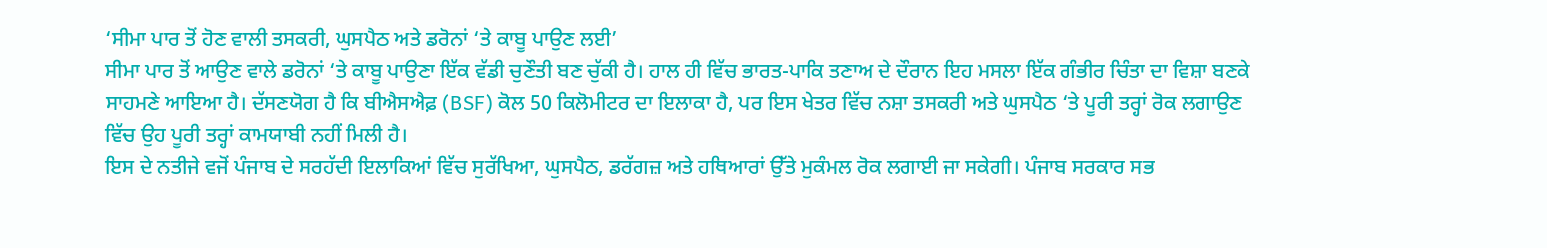‘ਸੀਮਾ ਪਾਰ ਤੋਂ ਹੋਣ ਵਾਲੀ ਤਸਕਰੀ, ਘੁਸਪੈਠ ਅਤੇ ਡਰੋਨਾਂ ‘ਤੇ ਕਾਬੂ ਪਾਉਣ ਲਈ’
ਸੀਮਾ ਪਾਰ ਤੋਂ ਆਉਣ ਵਾਲੇ ਡਰੋਨਾਂ ‘ਤੇ ਕਾਬੂ ਪਾਉਣਾ ਇੱਕ ਵੱਡੀ ਚੁਣੌਤੀ ਬਣ ਚੁੱਕੀ ਹੈ। ਹਾਲ ਹੀ ਵਿੱਚ ਭਾਰਤ-ਪਾਕਿ ਤਣਾਅ ਦੇ ਦੌਰਾਨ ਇਹ ਮਸਲਾ ਇੱਕ ਗੰਭੀਰ ਚਿੰਤਾ ਦਾ ਵਿਸ਼ਾ ਬਣਕੇ ਸਾਹਮਣੇ ਆਇਆ ਹੈ। ਦੱਸਣਯੋਗ ਹੈ ਕਿ ਬੀਐਸਐਫ਼ (BSF) ਕੋਲ 50 ਕਿਲੋਮੀਟਰ ਦਾ ਇਲਾਕਾ ਹੈ, ਪਰ ਇਸ ਖੇਤਰ ਵਿੱਚ ਨਸ਼ਾ ਤਸਕਰੀ ਅਤੇ ਘੁਸਪੈਠ ‘ਤੇ ਪੂਰੀ ਤਰ੍ਹਾਂ ਰੋਕ ਲਗਾਉਣ ਵਿੱਚ ਉਹ ਪੂਰੀ ਤਰ੍ਹਾਂ ਕਾਮਯਾਬੀ ਨਹੀਂ ਮਿਲੀ ਹੈ।
ਇਸ ਦੇ ਨਤੀਜੇ ਵਜੋਂ ਪੰਜਾਬ ਦੇ ਸਰਹੱਦੀ ਇਲਾਕਿਆਂ ਵਿੱਚ ਸੁਰੱਖਿਆ, ਘੁਸਪੈਠ, ਡਰੱਗਜ਼ ਅਤੇ ਹਥਿਆਰਾਂ ਉੱਤੇ ਮੁਕੰਮਲ ਰੋਕ ਲਗਾਈ ਜਾ ਸਕੇਗੀ। ਪੰਜਾਬ ਸਰਕਾਰ ਸਭ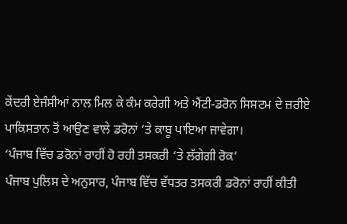ਕੇਂਦਰੀ ਏਜੰਸੀਆਂ ਨਾਲ ਮਿਲ ਕੇ ਕੰਮ ਕਰੇਗੀ ਅਤੇ ਐਂਟੀ-ਡਰੋਨ ਸਿਸਟਮ ਦੇ ਜ਼ਰੀਏ ਪਾਕਿਸਤਾਨ ਤੋਂ ਆਉਣ ਵਾਲੇ ਡਰੋਨਾਂ ‘ਤੇ ਕਾਬੂ ਪਾਇਆ ਜਾਵੇਗਾ।
‘ਪੰਜਾਬ ਵਿੱਚ ਡਰੋਨਾਂ ਰਾਹੀਂ ਹੋ ਰਹੀ ਤਸਕਰੀ ‘ਤੇ ਲੱਗੇਗੀ ਰੋਕ’
ਪੰਜਾਬ ਪੁਲਿਸ ਦੇ ਅਨੁਸਾਰ, ਪੰਜਾਬ ਵਿੱਚ ਵੱਧਤਰ ਤਸਕਰੀ ਡਰੋਨਾਂ ਰਾਹੀਂ ਕੀਤੀ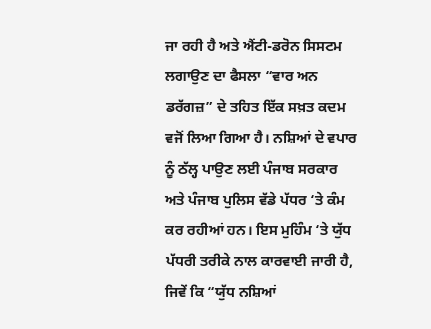ਜਾ ਰਹੀ ਹੈ ਅਤੇ ਐਂਟੀ-ਡਰੋਨ ਸਿਸਟਮ ਲਗਾਉਣ ਦਾ ਫੈਸਲਾ “ਵਾਰ ਅਨ ਡਰੱਗਜ਼” ਦੇ ਤਹਿਤ ਇੱਕ ਸਖ਼ਤ ਕਦਮ ਵਜੋਂ ਲਿਆ ਗਿਆ ਹੈ। ਨਸ਼ਿਆਂ ਦੇ ਵਪਾਰ ਨੂੰ ਠੱਲ੍ਹ ਪਾਉਣ ਲਈ ਪੰਜਾਬ ਸਰਕਾਰ ਅਤੇ ਪੰਜਾਬ ਪੁਲਿਸ ਵੱਡੇ ਪੱਧਰ ‘ਤੇ ਕੰਮ ਕਰ ਰਹੀਆਂ ਹਨ। ਇਸ ਮੁਹਿੰਮ ‘ਤੇ ਯੁੱਧ ਪੱਧਰੀ ਤਰੀਕੇ ਨਾਲ ਕਾਰਵਾਈ ਜਾਰੀ ਹੈ, ਜਿਵੇਂ ਕਿ “ਯੁੱਧ ਨਸ਼ਿਆਂ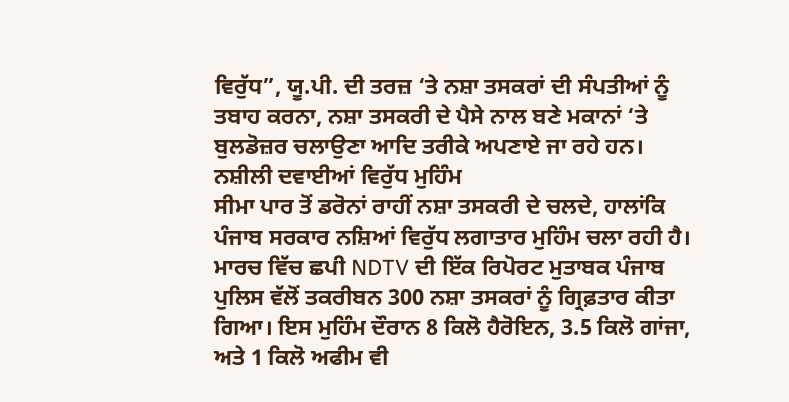ਵਿਰੁੱਧ”, ਯੂ.ਪੀ. ਦੀ ਤਰਜ਼ ‘ਤੇ ਨਸ਼ਾ ਤਸਕਰਾਂ ਦੀ ਸੰਪਤੀਆਂ ਨੂੰ ਤਬਾਹ ਕਰਨਾ, ਨਸ਼ਾ ਤਸਕਰੀ ਦੇ ਪੈਸੇ ਨਾਲ ਬਣੇ ਮਕਾਨਾਂ ‘ਤੇ ਬੁਲਡੋਜ਼ਰ ਚਲਾਉਣਾ ਆਦਿ ਤਰੀਕੇ ਅਪਣਾਏ ਜਾ ਰਹੇ ਹਨ।
ਨਸ਼ੀਲੀ ਦਵਾਈਆਂ ਵਿਰੁੱਧ ਮੁਹਿੰਮ
ਸੀਮਾ ਪਾਰ ਤੋਂ ਡਰੋਨਾਂ ਰਾਹੀਂ ਨਸ਼ਾ ਤਸਕਰੀ ਦੇ ਚਲਦੇ, ਹਾਲਾਂਕਿ ਪੰਜਾਬ ਸਰਕਾਰ ਨਸ਼ਿਆਂ ਵਿਰੁੱਧ ਲਗਾਤਾਰ ਮੁਹਿੰਮ ਚਲਾ ਰਹੀ ਹੈ। ਮਾਰਚ ਵਿੱਚ ਛਪੀ NDTV ਦੀ ਇੱਕ ਰਿਪੋਰਟ ਮੁਤਾਬਕ ਪੰਜਾਬ ਪੁਲਿਸ ਵੱਲੋਂ ਤਕਰੀਬਨ 300 ਨਸ਼ਾ ਤਸਕਰਾਂ ਨੂੰ ਗ੍ਰਿਫ਼ਤਾਰ ਕੀਤਾ ਗਿਆ। ਇਸ ਮੁਹਿੰਮ ਦੌਰਾਨ 8 ਕਿਲੋ ਹੈਰੋਇਨ, 3.5 ਕਿਲੋ ਗਾਂਜਾ, ਅਤੇ 1 ਕਿਲੋ ਅਫੀਮ ਵੀ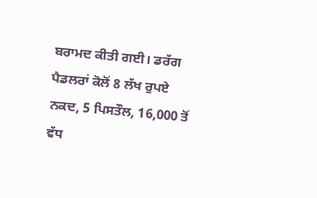ਬਰਾਮਦ ਕੀਤੀ ਗਈ। ਡਰੱਗ ਪੈਡਲਰਾਂ ਕੋਲੋਂ 8 ਲੱਖ ਰੁਪਏ ਨਕਦ, 5 ਪਿਸਤੌਲ, 16,000 ਤੋਂ ਵੱਧ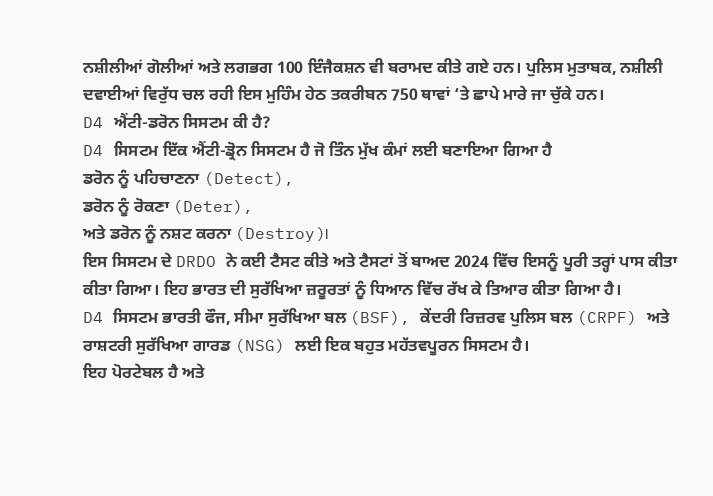ਨਸ਼ੀਲੀਆਂ ਗੋਲੀਆਂ ਅਤੇ ਲਗਭਗ 100 ਇੰਜੈਕਸ਼ਨ ਵੀ ਬਰਾਮਦ ਕੀਤੇ ਗਏ ਹਨ। ਪੁਲਿਸ ਮੁਤਾਬਕ, ਨਸ਼ੀਲੀ ਦਵਾਈਆਂ ਵਿਰੁੱਧ ਚਲ ਰਹੀ ਇਸ ਮੁਹਿੰਮ ਹੇਠ ਤਕਰੀਬਨ 750 ਥਾਵਾਂ ‘ਤੇ ਛਾਪੇ ਮਾਰੇ ਜਾ ਚੁੱਕੇ ਹਨ।
D4 ਐਂਟੀ-ਡਰੋਨ ਸਿਸਟਮ ਕੀ ਹੈ?
D4 ਸਿਸਟਮ ਇੱਕ ਐਂਟੀ-ਡ੍ਰੋਨ ਸਿਸਟਮ ਹੈ ਜੋ ਤਿੰਨ ਮੁੱਖ ਕੰਮਾਂ ਲਈ ਬਣਾਇਆ ਗਿਆ ਹੈ
ਡਰੋਨ ਨੂੰ ਪਹਿਚਾਣਨਾ (Detect),
ਡਰੋਨ ਨੂੰ ਰੋਕਣਾ (Deter),
ਅਤੇ ਡਰੋਨ ਨੂੰ ਨਸ਼ਟ ਕਰਨਾ (Destroy)।
ਇਸ ਸਿਸਟਮ ਦੇ DRDO ਨੇ ਕਈ ਟੈਸਟ ਕੀਤੇ ਅਤੇ ਟੈਸਟਾਂ ਤੋਂ ਬਾਅਦ 2024 ਵਿੱਚ ਇਸਨੂੰ ਪੂਰੀ ਤਰ੍ਹਾਂ ਪਾਸ ਕੀਤਾ ਕੀਤਾ ਗਿਆ। ਇਹ ਭਾਰਤ ਦੀ ਸੁਰੱਖਿਆ ਜ਼ਰੂਰਤਾਂ ਨੂੰ ਧਿਆਨ ਵਿੱਚ ਰੱਖ ਕੇ ਤਿਆਰ ਕੀਤਾ ਗਿਆ ਹੈ।
D4 ਸਿਸਟਮ ਭਾਰਤੀ ਫੌਜ, ਸੀਮਾ ਸੁਰੱਖਿਆ ਬਲ (BSF), ਕੇਂਦਰੀ ਰਿਜ਼ਰਵ ਪੁਲਿਸ ਬਲ (CRPF) ਅਤੇ ਰਾਸ਼ਟਰੀ ਸੁਰੱਖਿਆ ਗਾਰਡ (NSG) ਲਈ ਇਕ ਬਹੁਤ ਮਹੱਤਵਪੂਰਨ ਸਿਸਟਮ ਹੈ।
ਇਹ ਪੋਰਟੇਬਲ ਹੈ ਅਤੇ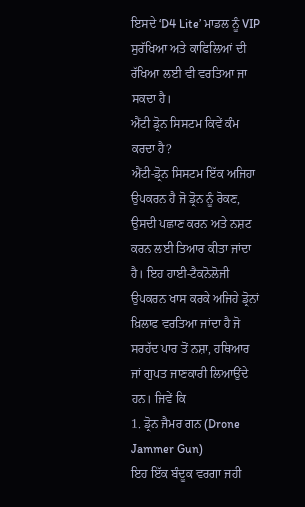ਇਸਦੇ ‘D4 Lite’ ਮਾਡਲ ਨੂੰ VIP ਸੁਰੱਖਿਆ ਅਤੇ ਕਾਫਿਲਿਆਂ ਦੀ ਰੱਖਿਆ ਲਈ ਵੀ ਵਰਤਿਆ ਜਾ ਸਕਦਾ ਹੈ।
ਐਂਟੀ ਡ੍ਰੋਨ ਸਿਸਟਮ ਕਿਵੇਂ ਕੰਮ ਕਰਦਾ ਹੈ?
ਐਂਟੀ-ਡ੍ਰੋਨ ਸਿਸਟਮ ਇੱਕ ਅਜਿਹਾ ਉਪਕਰਨ ਹੈ ਜੋ ਡ੍ਰੋਨ ਨੂੰ ਰੋਕਣ, ਉਸਦੀ ਪਛਾਣ ਕਰਨ ਅਤੇ ਨਸ਼ਟ ਕਰਨ ਲਈ ਤਿਆਰ ਕੀਤਾ ਜਾਂਦਾ ਹੈ। ਇਹ ਹਾਈ-ਟੈਕਨੋਲੋਜੀ ਉਪਕਰਨ ਖਾਸ ਕਰਕੇ ਅਜਿਹੇ ਡ੍ਰੋਨਾਂ ਖ਼ਿਲਾਫ ਵਰਤਿਆ ਜਾਂਦਾ ਹੈ ਜੋ ਸਰਹੱਦ ਪਾਰ ਤੋਂ ਨਸ਼ਾ, ਹਥਿਆਰ ਜਾਂ ਗੁਪਤ ਜਾਣਕਾਰੀ ਲਿਆਉਂਦੇ ਹਨ। ਜਿਵੇਂ ਕਿ
1. ਡ੍ਰੋਨ ਜੈਮਰ ਗਨ (Drone Jammer Gun)
ਇਹ ਇੱਕ ਬੰਦੂਕ ਵਰਗਾ ਜਹੀ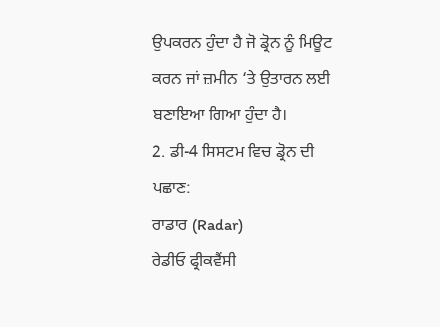ਉਪਕਰਨ ਹੁੰਦਾ ਹੈ ਜੋ ਡ੍ਰੋਨ ਨੂੰ ਮਿਊਟ ਕਰਨ ਜਾਂ ਜ਼ਮੀਨ ‘ਤੇ ਉਤਾਰਨ ਲਈ ਬਣਾਇਆ ਗਿਆ ਹੁੰਦਾ ਹੈ।
2. ਡੀ-4 ਸਿਸਟਮ ਵਿਚ ਡ੍ਰੋਨ ਦੀ ਪਛਾਣ:
ਰਾਡਾਰ (Radar)
ਰੇਡੀਓ ਫ੍ਰੀਕਵੈਂਸੀ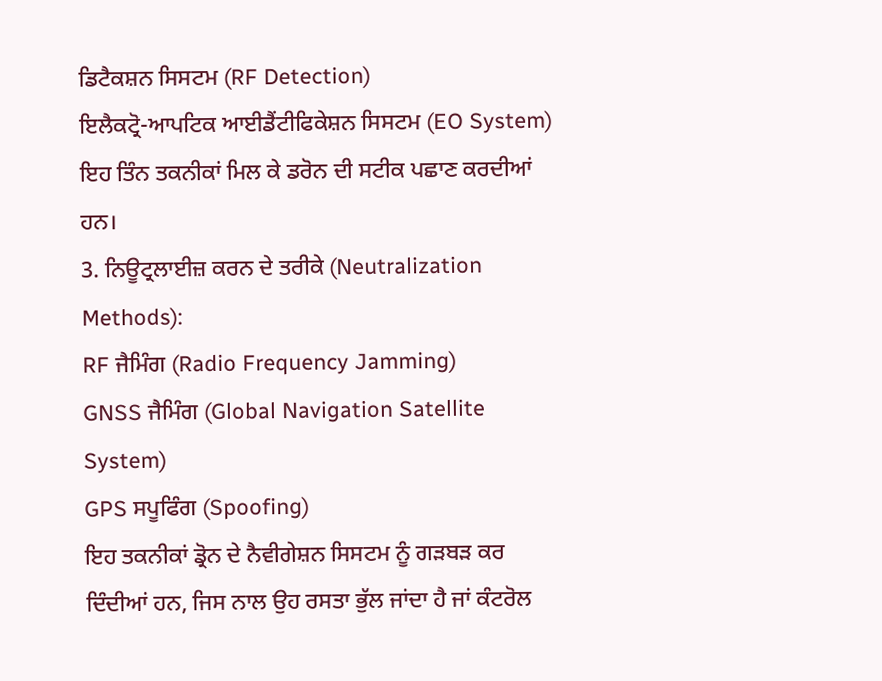ਡਿਟੈਕਸ਼ਨ ਸਿਸਟਮ (RF Detection)
ਇਲੈਕਟ੍ਰੋ-ਆਪਟਿਕ ਆਈਡੈਂਟੀਫਿਕੇਸ਼ਨ ਸਿਸਟਮ (EO System)
ਇਹ ਤਿੰਨ ਤਕਨੀਕਾਂ ਮਿਲ ਕੇ ਡਰੋਨ ਦੀ ਸਟੀਕ ਪਛਾਣ ਕਰਦੀਆਂ ਹਨ।
3. ਨਿਊਟ੍ਰਲਾਈਜ਼ ਕਰਨ ਦੇ ਤਰੀਕੇ (Neutralization Methods):
RF ਜੈਮਿੰਗ (Radio Frequency Jamming)
GNSS ਜੈਮਿੰਗ (Global Navigation Satellite System)
GPS ਸਪੂਫਿੰਗ (Spoofing)
ਇਹ ਤਕਨੀਕਾਂ ਡ੍ਰੋਨ ਦੇ ਨੈਵੀਗੇਸ਼ਨ ਸਿਸਟਮ ਨੂੰ ਗੜਬੜ ਕਰ ਦਿੰਦੀਆਂ ਹਨ, ਜਿਸ ਨਾਲ ਉਹ ਰਸਤਾ ਭੁੱਲ ਜਾਂਦਾ ਹੈ ਜਾਂ ਕੰਟਰੋਲ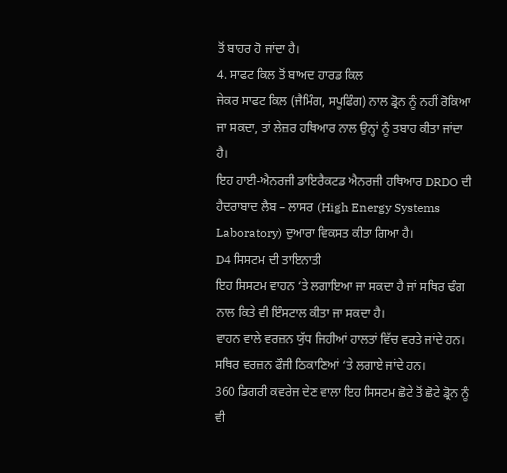ਤੋਂ ਬਾਹਰ ਹੋ ਜਾਂਦਾ ਹੈ।
4. ਸਾਫਟ ਕਿਲ ਤੋਂ ਬਾਅਦ ਹਾਰਡ ਕਿਲ
ਜੇਕਰ ਸਾਫਟ ਕਿਲ (ਜੈਮਿੰਗ, ਸਪੂਫਿੰਗ) ਨਾਲ ਡ੍ਰੋਨ ਨੂੰ ਨਹੀਂ ਰੋਕਿਆ ਜਾ ਸਕਦਾ, ਤਾਂ ਲੇਜ਼ਰ ਹਥਿਆਰ ਨਾਲ ਉਨ੍ਹਾਂ ਨੂੰ ਤਬਾਹ ਕੀਤਾ ਜਾਂਦਾ ਹੈ।
ਇਹ ਹਾਈ-ਐਨਰਜੀ ਡਾਇਰੈਕਟਡ ਐਨਰਜੀ ਹਥਿਆਰ DRDO ਦੀ ਹੈਦਰਾਬਾਦ ਲੈਬ – ਲਾਸਰ (High Energy Systems Laboratory) ਦੁਆਰਾ ਵਿਕਸਤ ਕੀਤਾ ਗਿਆ ਹੈ।
D4 ਸਿਸਟਮ ਦੀ ਤਾਇਨਾਤੀ
ਇਹ ਸਿਸਟਮ ਵਾਹਨ ‘ਤੇ ਲਗਾਇਆ ਜਾ ਸਕਦਾ ਹੈ ਜਾਂ ਸਥਿਰ ਢੰਗ ਨਾਲ ਕਿਤੇ ਵੀ ਇੰਸਟਾਲ ਕੀਤਾ ਜਾ ਸਕਦਾ ਹੈ।
ਵਾਹਨ ਵਾਲੇ ਵਰਜ਼ਨ ਯੁੱਧ ਜਿਹੀਆਂ ਹਾਲਤਾਂ ਵਿੱਚ ਵਰਤੇ ਜਾਂਦੇ ਹਨ।
ਸਥਿਰ ਵਰਜ਼ਨ ਫੌਜੀ ਠਿਕਾਣਿਆਂ ‘ਤੇ ਲਗਾਏ ਜਾਂਦੇ ਹਨ।
360 ਡਿਗਰੀ ਕਵਰੇਜ ਦੇਣ ਵਾਲਾ ਇਹ ਸਿਸਟਮ ਛੋਟੇ ਤੋਂ ਛੋਟੇ ਡ੍ਰੋਨ ਨੂੰ ਵੀ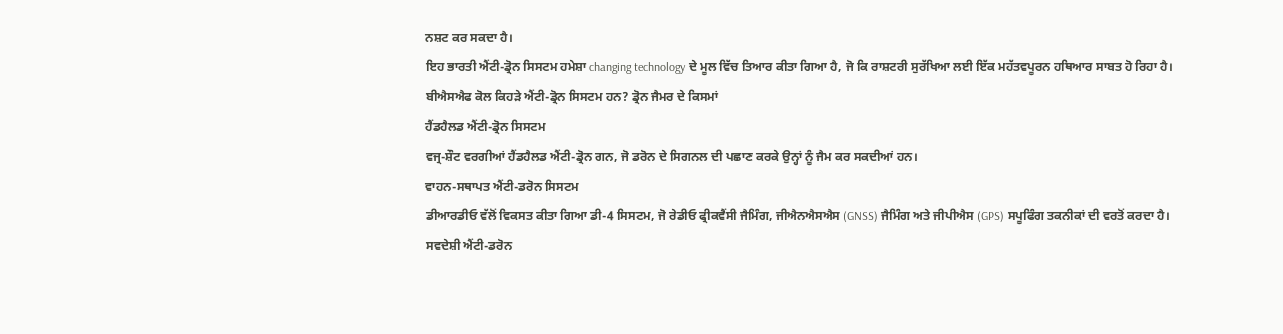ਨਸ਼ਟ ਕਰ ਸਕਦਾ ਹੈ।
ਇਹ ਭਾਰਤੀ ਐਂਟੀ-ਡ੍ਰੋਨ ਸਿਸਟਮ ਹਮੇਸ਼ਾ changing technology ਦੇ ਮੂਲ ਵਿੱਚ ਤਿਆਰ ਕੀਤਾ ਗਿਆ ਹੈ, ਜੋ ਕਿ ਰਾਸ਼ਟਰੀ ਸੁਰੱਖਿਆ ਲਈ ਇੱਕ ਮਹੱਤਵਪੂਰਨ ਹਥਿਆਰ ਸਾਬਤ ਹੋ ਰਿਹਾ ਹੈ।
ਬੀਐਸਐਫ ਕੋਲ ਕਿਹੜੇ ਐਂਟੀ-ਡ੍ਰੋਨ ਸਿਸਟਮ ਹਨ? ਡ੍ਰੋਨ ਜੈਮਰ ਦੇ ਕਿਸਮਾਂ
ਹੈਂਡਹੈਲਡ ਐਂਟੀ-ਡ੍ਰੋਨ ਸਿਸਟਮ
ਵਜ੍ਰ-ਸ਼ੌਟ ਵਰਗੀਆਂ ਹੈਂਡਹੈਲਡ ਐਂਟੀ-ਡ੍ਰੋਨ ਗਨ, ਜੋ ਡਰੋਨ ਦੇ ਸਿਗਨਲ ਦੀ ਪਛਾਣ ਕਰਕੇ ਉਨ੍ਹਾਂ ਨੂੰ ਜੈਮ ਕਰ ਸਕਦੀਆਂ ਹਨ।
ਵਾਹਨ-ਸਥਾਪਤ ਐਂਟੀ-ਡਰੋਨ ਸਿਸਟਮ
ਡੀਆਰਡੀਓ ਵੱਲੋਂ ਵਿਕਸਤ ਕੀਤਾ ਗਿਆ ਡੀ-4 ਸਿਸਟਮ, ਜੋ ਰੇਡੀਓ ਫ੍ਰੀਕਵੈਂਸੀ ਜੈਮਿੰਗ, ਜੀਐਨਐਸਐਸ (GNSS) ਜੈਮਿੰਗ ਅਤੇ ਜੀਪੀਐਸ (GPS) ਸਪੂਫਿੰਗ ਤਕਨੀਕਾਂ ਦੀ ਵਰਤੋਂ ਕਰਦਾ ਹੈ।
ਸਵਦੇਸ਼ੀ ਐਂਟੀ-ਡਰੋਨ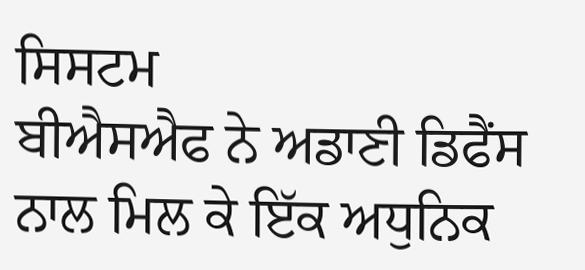ਸਿਸਟਮ
ਬੀਐਸਐਫ ਨੇ ਅਡਾਣੀ ਡਿਫੈਂਸ ਨਾਲ ਮਿਲ ਕੇ ਇੱਕ ਅਧੁਨਿਕ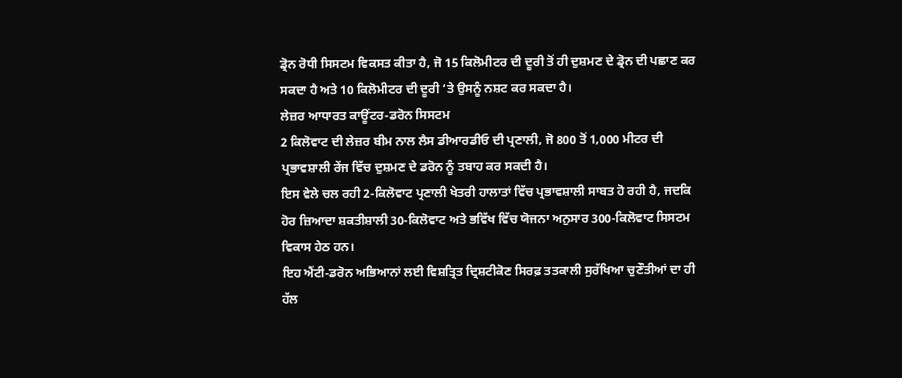ਡ੍ਰੋਨ ਰੋਧੀ ਸਿਸਟਮ ਵਿਕਸਤ ਕੀਤਾ ਹੈ, ਜੋ 15 ਕਿਲੋਮੀਟਰ ਦੀ ਦੂਰੀ ਤੋਂ ਹੀ ਦੁਸ਼ਮਣ ਦੇ ਡ੍ਰੋਨ ਦੀ ਪਛਾਣ ਕਰ ਸਕਦਾ ਹੈ ਅਤੇ 10 ਕਿਲੋਮੀਟਰ ਦੀ ਦੂਰੀ ‘ਤੇ ਉਸਨੂੰ ਨਸ਼ਟ ਕਰ ਸਕਦਾ ਹੈ।
ਲੇਜ਼ਰ ਆਧਾਰਤ ਕਾਊਂਟਰ-ਡਰੋਨ ਸਿਸਟਮ
2 ਕਿਲੋਵਾਟ ਦੀ ਲੇਜ਼ਰ ਬੀਮ ਨਾਲ ਲੈਸ ਡੀਆਰਡੀਓ ਦੀ ਪ੍ਰਣਾਲੀ, ਜੋ 800 ਤੋਂ 1,000 ਮੀਟਰ ਦੀ ਪ੍ਰਭਾਵਸ਼ਾਲੀ ਰੇਂਜ ਵਿੱਚ ਦੁਸ਼ਮਣ ਦੇ ਡਰੋਨ ਨੂੰ ਤਬਾਹ ਕਰ ਸਕਦੀ ਹੈ।
ਇਸ ਵੇਲੇ ਚਲ ਰਹੀ 2-ਕਿਲੋਵਾਟ ਪ੍ਰਣਾਲੀ ਖੇਤਰੀ ਹਾਲਾਤਾਂ ਵਿੱਚ ਪ੍ਰਭਾਵਸ਼ਾਲੀ ਸਾਬਤ ਹੋ ਰਹੀ ਹੈ, ਜਦਕਿ ਹੋਰ ਜ਼ਿਆਦਾ ਸ਼ਕਤੀਸ਼ਾਲੀ 30-ਕਿਲੋਵਾਟ ਅਤੇ ਭਵਿੱਖ ਵਿੱਚ ਯੋਜਨਾ ਅਨੁਸਾਰ 300-ਕਿਲੋਵਾਟ ਸਿਸਟਮ ਵਿਕਾਸ ਹੇਠ ਹਨ।
ਇਹ ਐਂਟੀ-ਡਰੋਨ ਅਭਿਆਨਾਂ ਲਈ ਵਿਸ਼ਤ੍ਰਿਤ ਦ੍ਰਿਸ਼ਟੀਕੋਣ ਸਿਰਫ਼ ਤਤਕਾਲੀ ਸੁਰੱਖਿਆ ਚੁਣੌਤੀਆਂ ਦਾ ਹੀ ਹੱਲ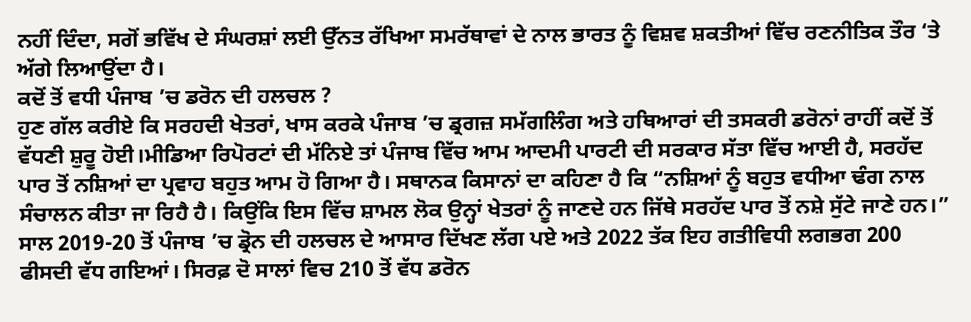ਨਹੀਂ ਦਿੰਦਾ, ਸਗੋਂ ਭਵਿੱਖ ਦੇ ਸੰਘਰਸ਼ਾਂ ਲਈ ਉੱਨਤ ਰੱਖਿਆ ਸਮਰੱਥਾਵਾਂ ਦੇ ਨਾਲ ਭਾਰਤ ਨੂੰ ਵਿਸ਼ਵ ਸ਼ਕਤੀਆਂ ਵਿੱਚ ਰਣਨੀਤਿਕ ਤੌਰ ‘ਤੇ ਅੱਗੇ ਲਿਆਉਂਦਾ ਹੈ।
ਕਦੋਂ ਤੋਂ ਵਧੀ ਪੰਜਾਬ ’ਚ ਡਰੋਨ ਦੀ ਹਲਚਲ ?
ਹੁਣ ਗੱਲ ਕਰੀਏ ਕਿ ਸਰਹਦੀ ਖੇਤਰਾਂ, ਖਾਸ ਕਰਕੇ ਪੰਜਾਬ ’ਚ ਡ੍ਰਗਜ਼ ਸਮੱਗਲਿੰਗ ਅਤੇ ਹਥਿਆਰਾਂ ਦੀ ਤਸਕਰੀ ਡਰੋਨਾਂ ਰਾਹੀਂ ਕਦੋਂ ਤੋਂ ਵੱਧਣੀ ਸ਼ੁਰੂ ਹੋਈ।ਮੀਡਿਆ ਰਿਪੋਰਟਾਂ ਦੀ ਮੱਨਿਏ ਤਾਂ ਪੰਜਾਬ ਵਿੱਚ ਆਮ ਆਦਮੀ ਪਾਰਟੀ ਦੀ ਸਰਕਾਰ ਸੱਤਾ ਵਿੱਚ ਆਈ ਹੈ, ਸਰਹੱਦ ਪਾਰ ਤੋਂ ਨਸ਼ਿਆਂ ਦਾ ਪ੍ਰਵਾਹ ਬਹੁਤ ਆਮ ਹੋ ਗਿਆ ਹੈ। ਸਥਾਨਕ ਕਿਸਾਨਾਂ ਦਾ ਕਹਿਣਾ ਹੈ ਕਿ “ਨਸ਼ਿਆਂ ਨੂੰ ਬਹੁਤ ਵਧੀਆ ਢੰਗ ਨਾਲ ਸੰਚਾਲਨ ਕੀਤਾ ਜਾ ਰਿਹੈ ਹੈ। ਕਿਉਂਕਿ ਇਸ ਵਿੱਚ ਸ਼ਾਮਲ ਲੋਕ ਉਨ੍ਹਾਂ ਖੇਤਰਾਂ ਨੂੰ ਜਾਣਦੇ ਹਨ ਜਿੱਥੇ ਸਰਹੱਦ ਪਾਰ ਤੋਂ ਨਸ਼ੇ ਸੁੱਟੇ ਜਾਣੇ ਹਨ।” ਸਾਲ 2019-20 ਤੋਂ ਪੰਜਾਬ ’ਚ ਡ੍ਰੋਨ ਦੀ ਹਲਚਲ ਦੇ ਆਸਾਰ ਦਿੱਖਣ ਲੱਗ ਪਏ ਅਤੇ 2022 ਤੱਕ ਇਹ ਗਤੀਵਿਧੀ ਲਗਭਗ 200 ਫੀਸਦੀ ਵੱਧ ਗਇਆਂ। ਸਿਰਫ਼ ਦੋ ਸਾਲਾਂ ਵਿਚ 210 ਤੋਂ ਵੱਧ ਡਰੋਨ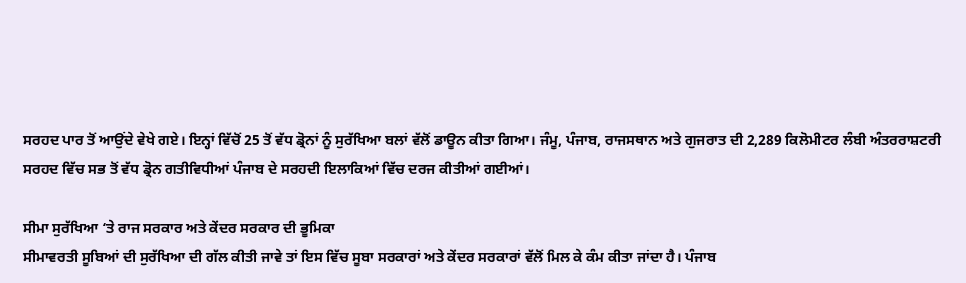ਸਰਹਦ ਪਾਰ ਤੋਂ ਆਉਂਦੇ ਵੇਖੇ ਗਏ। ਇਨ੍ਹਾਂ ਵਿੱਚੋਂ 25 ਤੋਂ ਵੱਧ ਡ੍ਰੋਨਾਂ ਨੂੰ ਸੁਰੱਖਿਆ ਬਲਾਂ ਵੱਲੋਂ ਡਾਊਨ ਕੀਤਾ ਗਿਆ। ਜੰਮੂ, ਪੰਜਾਬ, ਰਾਜਸਥਾਨ ਅਤੇ ਗੁਜਰਾਤ ਦੀ 2,289 ਕਿਲੋਮੀਟਰ ਲੰਬੀ ਅੰਤਰਰਾਸ਼ਟਰੀ ਸਰਹਦ ਵਿੱਚ ਸਭ ਤੋਂ ਵੱਧ ਡ੍ਰੋਨ ਗਤੀਵਿਧੀਆਂ ਪੰਜਾਬ ਦੇ ਸਰਹਦੀ ਇਲਾਕਿਆਂ ਵਿੱਚ ਦਰਜ ਕੀਤੀਆਂ ਗਈਆਂ।

ਸੀਮਾ ਸੁਰੱਖਿਆ ‘ਤੇ ਰਾਜ ਸਰਕਾਰ ਅਤੇ ਕੇਂਦਰ ਸਰਕਾਰ ਦੀ ਭੂਮਿਕਾ
ਸੀਮਾਵਰਤੀ ਸੂਬਿਆਂ ਦੀ ਸੁਰੱਖਿਆ ਦੀ ਗੱਲ ਕੀਤੀ ਜਾਵੇ ਤਾਂ ਇਸ ਵਿੱਚ ਸੂਬਾ ਸਰਕਾਰਾਂ ਅਤੇ ਕੇਂਦਰ ਸਰਕਾਰਾਂ ਵੱਲੋਂ ਮਿਲ ਕੇ ਕੰਮ ਕੀਤਾ ਜਾਂਦਾ ਹੈ। ਪੰਜਾਬ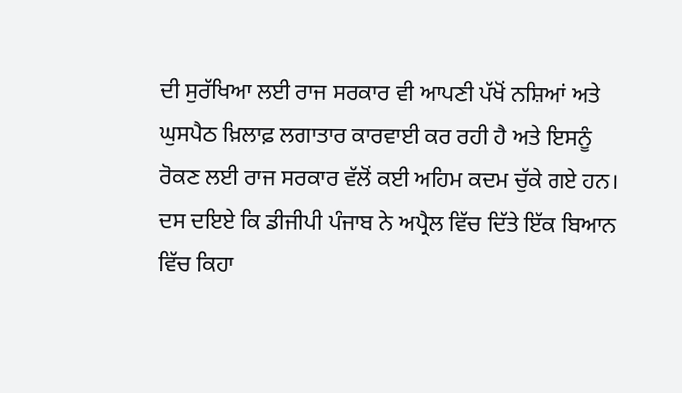ਦੀ ਸੁਰੱਖਿਆ ਲਈ ਰਾਜ ਸਰਕਾਰ ਵੀ ਆਪਣੀ ਪੱਖੋਂ ਨਸ਼ਿਆਂ ਅਤੇ ਘੁਸਪੈਠ ਖ਼ਿਲਾਫ਼ ਲਗਾਤਾਰ ਕਾਰਵਾਈ ਕਰ ਰਹੀ ਹੈ ਅਤੇ ਇਸਨੂੰ ਰੋਕਣ ਲਈ ਰਾਜ ਸਰਕਾਰ ਵੱਲੋਂ ਕਈ ਅਹਿਮ ਕਦਮ ਚੁੱਕੇ ਗਏ ਹਨ। ਦਸ ਦਇਏ ਕਿ ਡੀਜੀਪੀ ਪੰਜਾਬ ਨੇ ਅਪ੍ਰੈਲ ਵਿੱਚ ਦਿੱਤੇ ਇੱਕ ਬਿਆਨ ਵਿੱਚ ਕਿਹਾ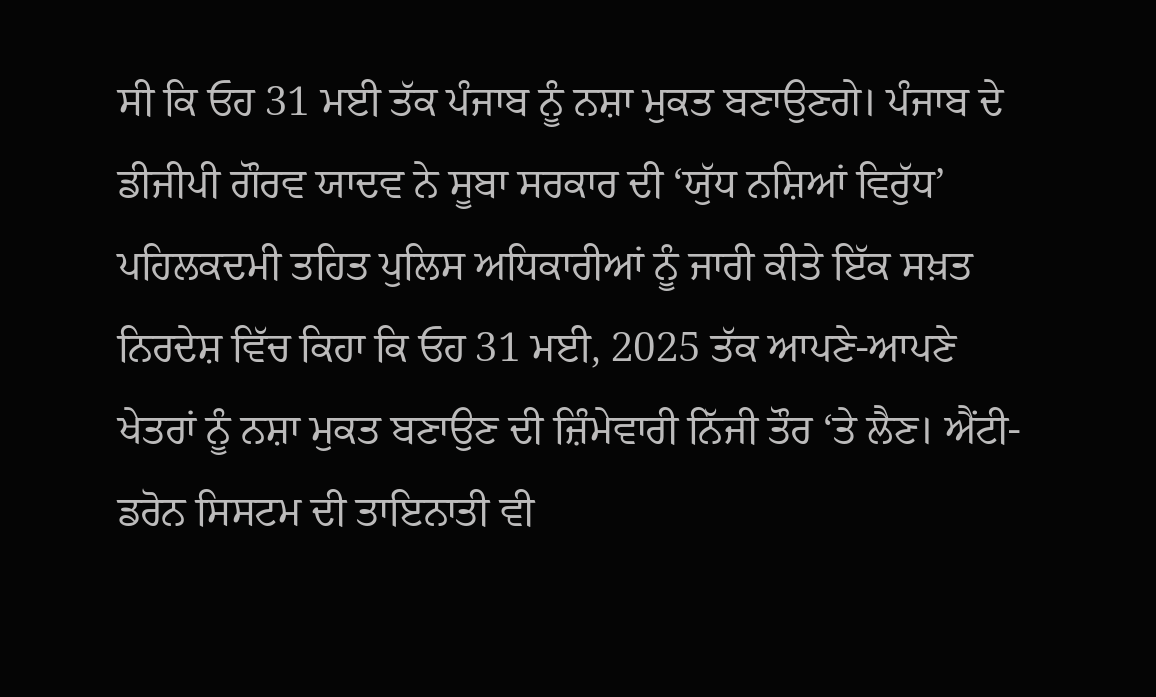ਸੀ ਕਿ ਓਹ 31 ਮਈ ਤੱਕ ਪੰਜਾਬ ਨੂੰ ਨਸ਼ਾ ਮੁਕਤ ਬਣਾਉਣਗੇ। ਪੰਜਾਬ ਦੇ ਡੀਜੀਪੀ ਗੌਰਵ ਯਾਦਵ ਨੇ ਸੂਬਾ ਸਰਕਾਰ ਦੀ ‘ਯੁੱਧ ਨਸ਼ਿਆਂ ਵਿਰੁੱਧ’ ਪਹਿਲਕਦਮੀ ਤਹਿਤ ਪੁਲਿਸ ਅਧਿਕਾਰੀਆਂ ਨੂੰ ਜਾਰੀ ਕੀਤੇ ਇੱਕ ਸਖ਼ਤ ਨਿਰਦੇਸ਼ ਵਿੱਚ ਕਿਹਾ ਕਿ ਓਹ 31 ਮਈ, 2025 ਤੱਕ ਆਪਣੇ-ਆਪਣੇ ਖੇਤਰਾਂ ਨੂੰ ਨਸ਼ਾ ਮੁਕਤ ਬਣਾਉਣ ਦੀ ਜ਼ਿੰਮੇਵਾਰੀ ਨਿੱਜੀ ਤੌਰ ‘ਤੇ ਲੈਣ। ਐਂਟੀ-ਡਰੋਨ ਸਿਸਟਮ ਦੀ ਤਾਇਨਾਤੀ ਵੀ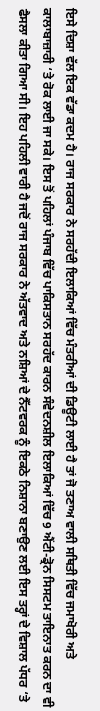ਇਸੇ ਦਿਸ਼ਾ ਵੱਲ ਇਕ ਵੱਡਾ ਕਦਮ ਹੈ। ਰਾਜ ਸਰਕਾਰ ਨੇ ਸਰਹੱਦੀ ਇਲਾਕਿਆਂ ਵਿੱਚ ਮੰਤਰੀਆਂ ਦੀ ਡਿਊਟੀ ਲਾਈ ਹੈ ਤਾਂ ਜੋ ਤਣਾਅ ਵਾਲੀ ਸਥਿਤੀ ਵਿੱਚ ਜਮਾਖੋਰੀ ਅਤੇ ਕਾਲਾਬਾਜ਼ਾਰੀ ‘ਤੇ ਰੋਕ ਲਾਈ ਜਾ ਸਕੇ। ਇਸ ਤੋਂ ਪਹਿਲਾਂ ਪੰਜਾਬ ਵਿੱਚ ਪਾਕਿਸਤਾਨ ਸਰਹੱਦ ਕਾਰਨ ਸੰਵੇਦਨਸ਼ੀਲ ਇਲਾਕਿਆਂ ਵਿੱਚ 9 ਐਂਟੀ-ਡ੍ਰੋਨ ਸਿਸਟਮ ਤਾਇਨਾਤ ਕਰਨ ਦਾ ਵੀ ਫੈਸਲਾ ਕੀਤਾ ਗਿਆ ਸੀ। ਇਹ ਪਹਿਲੀ ਵਾਰੀ ਹੈ ਜਦੋਂ ਰਾਜ ਸਰਕਾਰ ਨੇ ਅੱਤਵਾਦ ਅਤੇ ਨਸ਼ਿਆਂ ਦੇ ਨੈੱਟਵਰਕ ਨੂੰ ਇਕਠੇ ਨਿਸ਼ਾਨਾ ਬਣਾਉਣ ਲਈ ਇਸ ਤਰ੍ਹਾਂ ਦੇ ਵਿਸ਼ਾਲ ਪੱਧਰ ‘ਤੇ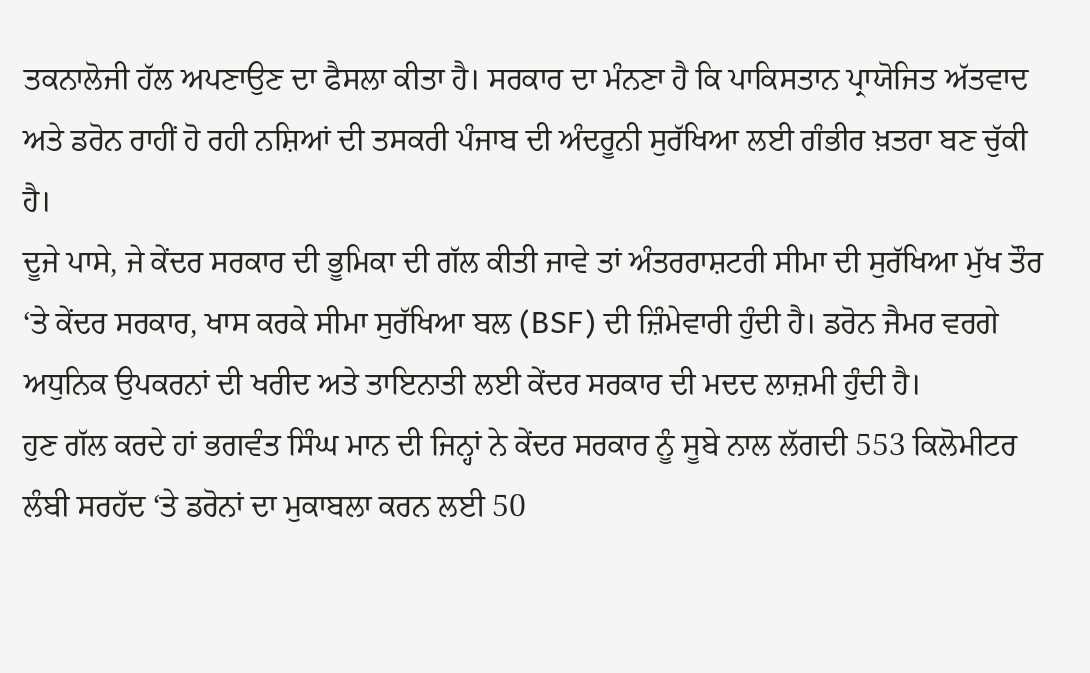ਤਕਨਾਲੋਜੀ ਹੱਲ ਅਪਣਾਉਣ ਦਾ ਫੈਸਲਾ ਕੀਤਾ ਹੈ। ਸਰਕਾਰ ਦਾ ਮੰਨਣਾ ਹੈ ਕਿ ਪਾਕਿਸਤਾਨ ਪ੍ਰਾਯੋਜਿਤ ਅੱਤਵਾਦ ਅਤੇ ਡਰੋਨ ਰਾਹੀਂ ਹੋ ਰਹੀ ਨਸ਼ਿਆਂ ਦੀ ਤਸਕਰੀ ਪੰਜਾਬ ਦੀ ਅੰਦਰੂਨੀ ਸੁਰੱਖਿਆ ਲਈ ਗੰਭੀਰ ਖ਼ਤਰਾ ਬਣ ਚੁੱਕੀ ਹੈ।
ਦੂਜੇ ਪਾਸੇ, ਜੇ ਕੇਂਦਰ ਸਰਕਾਰ ਦੀ ਭੂਮਿਕਾ ਦੀ ਗੱਲ ਕੀਤੀ ਜਾਵੇ ਤਾਂ ਅੰਤਰਰਾਸ਼ਟਰੀ ਸੀਮਾ ਦੀ ਸੁਰੱਖਿਆ ਮੁੱਖ ਤੌਰ ‘ਤੇ ਕੇਂਦਰ ਸਰਕਾਰ, ਖਾਸ ਕਰਕੇ ਸੀਮਾ ਸੁਰੱਖਿਆ ਬਲ (BSF) ਦੀ ਜ਼ਿੰਮੇਵਾਰੀ ਹੁੰਦੀ ਹੈ। ਡਰੋਨ ਜੈਮਰ ਵਰਗੇ ਅਧੁਨਿਕ ਉਪਕਰਨਾਂ ਦੀ ਖਰੀਦ ਅਤੇ ਤਾਇਨਾਤੀ ਲਈ ਕੇਂਦਰ ਸਰਕਾਰ ਦੀ ਮਦਦ ਲਾਜ਼ਮੀ ਹੁੰਦੀ ਹੈ।
ਹੁਣ ਗੱਲ ਕਰਦੇ ਹਾਂ ਭਗਵੰਤ ਸਿੰਘ ਮਾਨ ਦੀ ਜਿਨ੍ਹਾਂ ਨੇ ਕੇਂਦਰ ਸਰਕਾਰ ਨੂੰ ਸੂਬੇ ਨਾਲ ਲੱਗਦੀ 553 ਕਿਲੋਮੀਟਰ ਲੰਬੀ ਸਰਹੱਦ ‘ਤੇ ਡਰੋਨਾਂ ਦਾ ਮੁਕਾਬਲਾ ਕਰਨ ਲਈ 50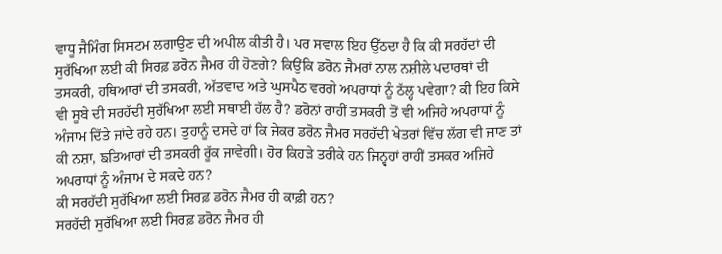ਵਾਧੂ ਜੈਮਿੰਗ ਸਿਸਟਮ ਲਗਾਉਣ ਦੀ ਅਪੀਲ ਕੀਤੀ ਹੈ। ਪਰ ਸਵਾਲ ਇਹ ਉੱਠਦਾ ਹੈ ਕਿ ਕੀ ਸਰਹੱਦਾਂ ਦੀ ਸੁਰੱਖਿਆ ਲਈ ਕੀ ਸਿਰਫ਼ ਡਰੋਨ ਜੈਮਰ ਹੀ ਹੋਣਗੇ? ਕਿਉਂਕਿ ਡਰੋਨ ਜੈਮਰਾਂ ਨਾਲ ਨਸ਼ੀਲੇ ਪਦਾਰਥਾਂ ਦੀ ਤਸਕਰੀ, ਹਥਿਆਰਾਂ ਦੀ ਤਸਕਰੀ, ਅੱਤਵਾਦ ਅਤੇ ਘੁਸਪੈਠ ਵਰਗੇ ਅਪਰਾਧਾਂ ਨੂੰ ਠੱਲ੍ਹ ਪਵੇਗਾ? ਕੀ ਇਹ ਕਿਸੇ ਵੀ ਸੂਬੇ ਦੀ ਸਰਹੱਦੀ ਸੁਰੱਖਿਆ ਲਈ ਸਥਾਈ ਹੱਲ ਹੈ? ਡਰੋਨਾਂ ਰਾਹੀਂ ਤਸਕਰੀ ਤੋਂ ਵੀ ਅਜਿਹੇ ਅਪਰਾਧਾਂ ਨੂੰ ਅੰਜਾਮ ਦਿੱਤੇ ਜਾਂਦੇ ਰਹੇ ਹਨ। ਤੁਹਾਨੂੰ ਦਸਦੇ ਹਾਂ ਕਿ ਜੇਕਰ ਡਰੋਨ ਜੈਮਰ ਸਰਹੱਦੀ ਖੇਤਰਾਂ ਵਿੱਚ ਲੱਗ ਵੀ ਜਾਣ ਤਾਂ ਕੀ ਨਸ਼ਾ, ਙਤਿਆਰਾਂ ਦੀ ਤਸਕਰੀ ਰੂੱਕ ਜਾਵੇਗੀ। ਹੋਰ ਕਿਹੜੇ ਤਰੀਕੇ ਹਨ ਜਿਨ੍ਵਹਾਂ ਰਾਹੀਂ ਤਸਕਰ ਅਜਿਹੇ ਅਪਰਾਧਾਂ ਨੂੰ ਅੰਜਾਮ ਦੇ ਸਕਦੇ ਹਨ?
ਕੀ ਸਰਹੱਦੀ ਸੁਰੱਖਿਆ ਲਈ ਸਿਰਫ਼ ਡਰੋਨ ਜੈਮਰ ਹੀ ਕਾਫ਼ੀ ਹਨ?
ਸਰਹੱਦੀ ਸੁਰੱਖਿਆ ਲਈ ਸਿਰਫ਼ ਡਰੋਨ ਜੈਮਰ ਹੀ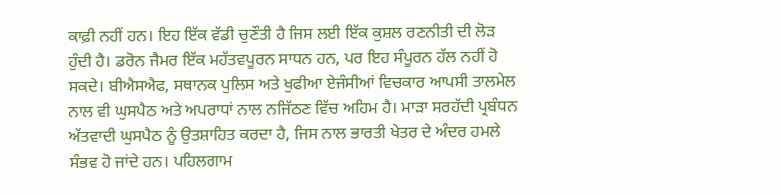ਕਾਫ਼ੀ ਨਹੀਂ ਹਨ। ਇਹ ਇੱਕ ਵੱਡੀ ਚੁਣੌਤੀ ਹੈ ਜਿਸ ਲਈ ਇੱਕ ਕੁਸ਼ਲ ਰਣਨੀਤੀ ਦੀ ਲੋੜ ਹੁੰਦੀ ਹੈ। ਡਰੋਨ ਜੈਮਰ ਇੱਕ ਮਹੱਤਵਪੂਰਨ ਸਾਧਨ ਹਨ, ਪਰ ਇਹ ਸੰਪੂਰਨ ਹੱਲ ਨਹੀਂ ਹੋ ਸਕਦੇ। ਬੀਐਸਐਫ, ਸਥਾਨਕ ਪੁਲਿਸ ਅਤੇ ਖੁਫੀਆ ਏਜੰਸੀਆਂ ਵਿਚਕਾਰ ਆਪਸੀ ਤਾਲਮੇਲ ਨਾਲ ਵੀ ਘੁਸਪੈਠ ਅਤੇ ਅਪਰਾਧਾਂ ਨਾਲ ਨਜਿੱਠਣ ਵਿੱਚ ਅਹਿਮ ਹੈ। ਮਾੜਾ ਸਰਹੱਦੀ ਪ੍ਰਬੰਧਨ ਅੱਤਵਾਦੀ ਘੁਸਪੈਠ ਨੂੰ ਉਤਸ਼ਾਹਿਤ ਕਰਦਾ ਹੈ, ਜਿਸ ਨਾਲ ਭਾਰਤੀ ਖੇਤਰ ਦੇ ਅੰਦਰ ਹਮਲੇ ਸੰਭਵ ਹੋ ਜਾਂਦੇ ਹਨ। ਪਹਿਲਗਾਮ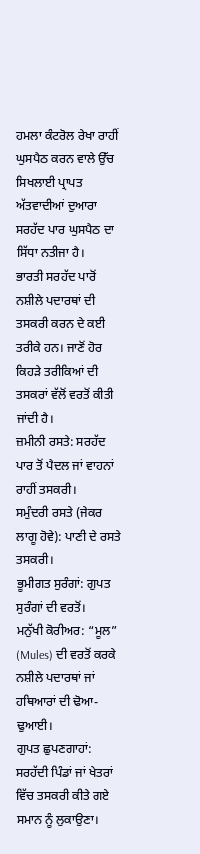ਹਮਲਾ ਕੰਟਰੋਲ ਰੇਖਾ ਰਾਹੀਂ ਘੁਸਪੈਠ ਕਰਨ ਵਾਲੇ ਉੱਚ ਸਿਖਲਾਈ ਪ੍ਰਾਪਤ ਅੱਤਵਾਦੀਆਂ ਦੁਆਰਾ ਸਰਹੱਦ ਪਾਰ ਘੁਸਪੈਠ ਦਾ ਸਿੱਧਾ ਨਤੀਜਾ ਹੈ।
ਭਾਰਤੀ ਸਰਹੱਦ ਪਾਰੋਂ ਨਸ਼ੀਲੇ ਪਦਾਰਥਾਂ ਦੀ ਤਸਕਰੀ ਕਰਨ ਦੇ ਕਈ ਤਰੀਕੇ ਹਨ। ਜਾਣੋਂ ਹੋਰ ਕਿਹੜੇ ਤਰੀਕਿਆਂ ਦੀ ਤਸਕਰਾਂ ਵੱਲੋਂ ਵਰਤੋਂ ਕੀਤੀ ਜਾਂਦੀ ਹੈ।
ਜ਼ਮੀਨੀ ਰਸਤੇ: ਸਰਹੱਦ ਪਾਰ ਤੋਂ ਪੈਦਲ ਜਾਂ ਵਾਹਨਾਂ ਰਾਹੀਂ ਤਸਕਰੀ।
ਸਮੁੰਦਰੀ ਰਸਤੇ (ਜੇਕਰ ਲਾਗੂ ਹੋਵੇ): ਪਾਣੀ ਦੇ ਰਸਤੇ ਤਸਕਰੀ।
ਭੂਮੀਗਤ ਸੁਰੰਗਾਂ: ਗੁਪਤ ਸੁਰੰਗਾਂ ਦੀ ਵਰਤੋਂ।
ਮਨੁੱਖੀ ਕੋਰੀਅਰ: “ਮੂਲ” (Mules) ਦੀ ਵਰਤੋਂ ਕਰਕੇ ਨਸ਼ੀਲੇ ਪਦਾਰਥਾਂ ਜਾਂ ਹਥਿਆਰਾਂ ਦੀ ਢੋਆ-ਢੁਆਈ।
ਗੁਪਤ ਛੁਪਣਗਾਹਾਂ: ਸਰਹੱਦੀ ਪਿੰਡਾਂ ਜਾਂ ਖੇਤਰਾਂ ਵਿੱਚ ਤਸਕਰੀ ਕੀਤੇ ਗਏ ਸਮਾਨ ਨੂੰ ਲੁਕਾਉਣਾ।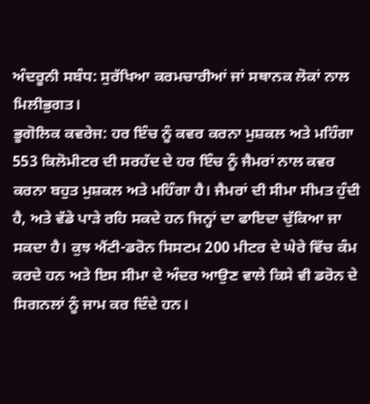ਅੰਦਰੂਨੀ ਸਬੰਧ: ਸੁਰੱਖਿਆ ਕਰਮਚਾਰੀਆਂ ਜਾਂ ਸਥਾਨਕ ਲੋਕਾਂ ਨਾਲ ਮਿਲੀਭੁਗਤ।
ਭੂਗੋਲਿਕ ਕਵਰੇਜ: ਹਰ ਇੰਚ ਨੂੰ ਕਵਰ ਕਰਨਾ ਮੁਸ਼ਕਲ ਅਤੇ ਮਹਿੰਗਾ
553 ਕਿਲੋਮੀਟਰ ਦੀ ਸਰਹੱਦ ਦੇ ਹਰ ਇੰਚ ਨੂੰ ਜੈਮਰਾਂ ਨਾਲ ਕਵਰ ਕਰਨਾ ਬਹੁਤ ਮੁਸ਼ਕਲ ਅਤੇ ਮਹਿੰਗਾ ਹੈ। ਜੈਮਰਾਂ ਦੀ ਸੀਮਾ ਸੀਮਤ ਹੁੰਦੀ ਹੈ, ਅਤੇ ਵੱਡੇ ਪਾੜੇ ਰਹਿ ਸਕਦੇ ਹਨ ਜਿਨ੍ਹਾਂ ਦਾ ਫਾਇਦਾ ਚੁੱਕਿਆ ਜਾ ਸਕਦਾ ਹੈ। ਕੁਝ ਐਂਟੀ-ਡਰੋਨ ਸਿਸਟਮ 200 ਮੀਟਰ ਦੇ ਘੇਰੇ ਵਿੱਚ ਕੰਮ ਕਰਦੇ ਹਨ ਅਤੇ ਇਸ ਸੀਮਾ ਦੇ ਅੰਦਰ ਆਉਣ ਵਾਲੇ ਕਿਸੇ ਵੀ ਡਰੋਨ ਦੇ ਸਿਗਨਲਾਂ ਨੂੰ ਜਾਮ ਕਰ ਦਿੰਦੇ ਹਨ।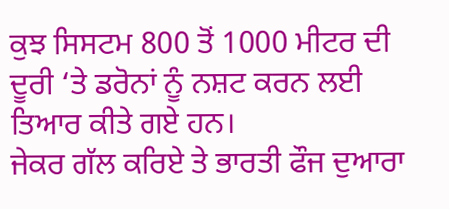ਕੁਝ ਸਿਸਟਮ 800 ਤੋਂ 1000 ਮੀਟਰ ਦੀ ਦੂਰੀ ‘ਤੇ ਡਰੋਨਾਂ ਨੂੰ ਨਸ਼ਟ ਕਰਨ ਲਈ ਤਿਆਰ ਕੀਤੇ ਗਏ ਹਨ।
ਜੇਕਰ ਗੱਲ ਕਰਿਏ ਤੇ ਭਾਰਤੀ ਫੌਜ ਦੁਆਰਾ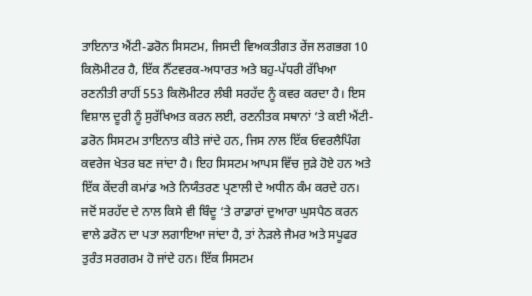ਤਾਇਨਾਤ ਐਂਟੀ-ਡਰੋਨ ਸਿਸਟਮ, ਜਿਸਦੀ ਵਿਅਕਤੀਗਤ ਰੇਂਜ ਲਗਭਗ 10 ਕਿਲੋਮੀਟਰ ਹੈ, ਇੱਕ ਨੈੱਟਵਰਕ-ਅਧਾਰਤ ਅਤੇ ਬਹੁ-ਪੱਧਰੀ ਰੱਖਿਆ ਰਣਨੀਤੀ ਰਾਹੀਂ 553 ਕਿਲੋਮੀਟਰ ਲੰਬੀ ਸਰਹੱਦ ਨੂੰ ਕਵਰ ਕਰਦਾ ਹੈ। ਇਸ ਵਿਸ਼ਾਲ ਦੂਰੀ ਨੂੰ ਸੁਰੱਖਿਅਤ ਕਰਨ ਲਈ, ਰਣਨੀਤਕ ਸਥਾਨਾਂ ‘ਤੇ ਕਈ ਐਂਟੀ-ਡਰੋਨ ਸਿਸਟਮ ਤਾਇਨਾਤ ਕੀਤੇ ਜਾਂਦੇ ਹਨ, ਜਿਸ ਨਾਲ ਇੱਕ ਓਵਰਲੈਪਿੰਗ ਕਵਰੇਜ ਖੇਤਰ ਬਣ ਜਾਂਦਾ ਹੈ। ਇਹ ਸਿਸਟਮ ਆਪਸ ਵਿੱਚ ਜੁੜੇ ਹੋਏ ਹਨ ਅਤੇ ਇੱਕ ਕੇਂਦਰੀ ਕਮਾਂਡ ਅਤੇ ਨਿਯੰਤਰਣ ਪ੍ਰਣਾਲੀ ਦੇ ਅਧੀਨ ਕੰਮ ਕਰਦੇ ਹਨ। ਜਦੋਂ ਸਰਹੱਦ ਦੇ ਨਾਲ ਕਿਸੇ ਵੀ ਬਿੰਦੂ ‘ਤੇ ਰਾਡਾਰਾਂ ਦੁਆਰਾ ਘੁਸਪੈਠ ਕਰਨ ਵਾਲੇ ਡਰੋਨ ਦਾ ਪਤਾ ਲਗਾਇਆ ਜਾਂਦਾ ਹੈ, ਤਾਂ ਨੇੜਲੇ ਜੈਮਰ ਅਤੇ ਸਪੂਫਰ ਤੁਰੰਤ ਸਰਗਰਮ ਹੋ ਜਾਂਦੇ ਹਨ। ਇੱਕ ਸਿਸਟਮ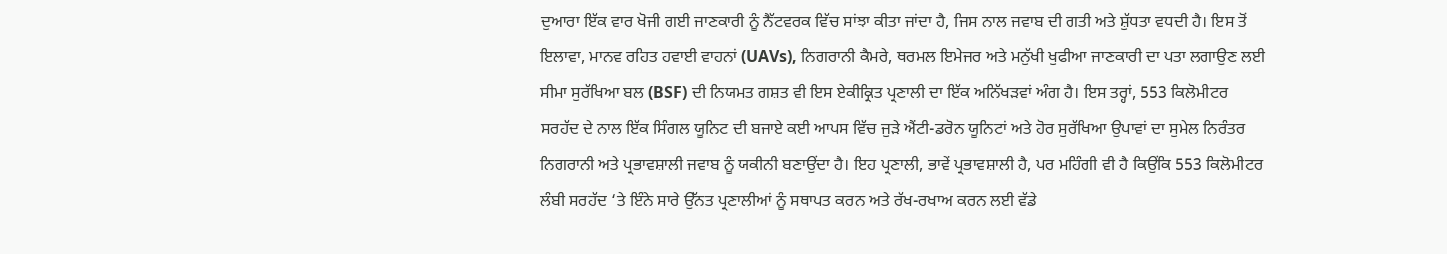ਦੁਆਰਾ ਇੱਕ ਵਾਰ ਖੋਜੀ ਗਈ ਜਾਣਕਾਰੀ ਨੂੰ ਨੈੱਟਵਰਕ ਵਿੱਚ ਸਾਂਝਾ ਕੀਤਾ ਜਾਂਦਾ ਹੈ, ਜਿਸ ਨਾਲ ਜਵਾਬ ਦੀ ਗਤੀ ਅਤੇ ਸ਼ੁੱਧਤਾ ਵਧਦੀ ਹੈ। ਇਸ ਤੋਂ ਇਲਾਵਾ, ਮਾਨਵ ਰਹਿਤ ਹਵਾਈ ਵਾਹਨਾਂ (UAVs), ਨਿਗਰਾਨੀ ਕੈਮਰੇ, ਥਰਮਲ ਇਮੇਜਰ ਅਤੇ ਮਨੁੱਖੀ ਖੁਫੀਆ ਜਾਣਕਾਰੀ ਦਾ ਪਤਾ ਲਗਾਉਣ ਲਈ ਸੀਮਾ ਸੁਰੱਖਿਆ ਬਲ (BSF) ਦੀ ਨਿਯਮਤ ਗਸ਼ਤ ਵੀ ਇਸ ਏਕੀਕ੍ਰਿਤ ਪ੍ਰਣਾਲੀ ਦਾ ਇੱਕ ਅਨਿੱਖੜਵਾਂ ਅੰਗ ਹੈ। ਇਸ ਤਰ੍ਹਾਂ, 553 ਕਿਲੋਮੀਟਰ ਸਰਹੱਦ ਦੇ ਨਾਲ ਇੱਕ ਸਿੰਗਲ ਯੂਨਿਟ ਦੀ ਬਜਾਏ ਕਈ ਆਪਸ ਵਿੱਚ ਜੁੜੇ ਐਂਟੀ-ਡਰੋਨ ਯੂਨਿਟਾਂ ਅਤੇ ਹੋਰ ਸੁਰੱਖਿਆ ਉਪਾਵਾਂ ਦਾ ਸੁਮੇਲ ਨਿਰੰਤਰ ਨਿਗਰਾਨੀ ਅਤੇ ਪ੍ਰਭਾਵਸ਼ਾਲੀ ਜਵਾਬ ਨੂੰ ਯਕੀਨੀ ਬਣਾਉਂਦਾ ਹੈ। ਇਹ ਪ੍ਰਣਾਲੀ, ਭਾਵੇਂ ਪ੍ਰਭਾਵਸ਼ਾਲੀ ਹੈ, ਪਰ ਮਹਿੰਗੀ ਵੀ ਹੈ ਕਿਉਂਕਿ 553 ਕਿਲੋਮੀਟਰ ਲੰਬੀ ਸਰਹੱਦ ‘ਤੇ ਇੰਨੇ ਸਾਰੇ ਉੱਨਤ ਪ੍ਰਣਾਲੀਆਂ ਨੂੰ ਸਥਾਪਤ ਕਰਨ ਅਤੇ ਰੱਖ-ਰਖਾਅ ਕਰਨ ਲਈ ਵੱਡੇ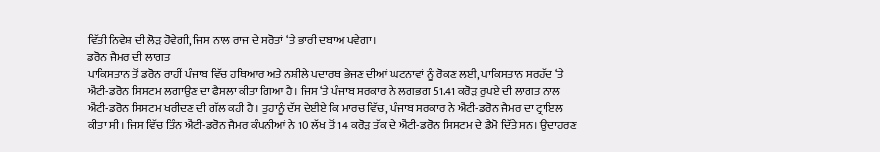ਵਿੱਤੀ ਨਿਵੇਸ਼ ਦੀ ਲੋੜ ਹੋਵੇਗੀ, ਜਿਸ ਨਾਲ ਰਾਜ ਦੇ ਸਰੋਤਾਂ ‘ਤੇ ਭਾਰੀ ਦਬਾਅ ਪਵੇਗਾ।
ਡਰੋਨ ਜੈਮਰ ਦੀ ਲਾਗਤ
ਪਾਕਿਸਤਾਨ ਤੋਂ ਡਰੋਨ ਰਾਹੀਂ ਪੰਜਾਬ ਵਿੱਚ ਹਥਿਆਰ ਅਤੇ ਨਸ਼ੀਲੇ ਪਦਾਰਥ ਭੇਜਣ ਦੀਆਂ ਘਟਨਾਵਾਂ ਨੂੰ ਰੋਕਣ ਲਈ, ਪਾਕਿਸਤਾਨ ਸਰਹੱਦ ‘ਤੇ ਐਂਟੀ-ਡਰੋਨ ਸਿਸਟਮ ਲਗਾਉਣ ਦਾ ਫੈਸਲਾ ਕੀਤਾ ਗਿਆ ਹੈ। ਜਿਸ ‘ਤੇ ਪੰਜਾਬ ਸਰਕਾਰ ਨੇ ਲਗਭਗ 51.41 ਕਰੋੜ ਰੁਪਏ ਦੀ ਲਾਗਤ ਨਾਲ ਐਂਟੀ-ਡਰੋਨ ਸਿਸਟਮ ਖਰੀਦਣ ਦੀ ਗੱਲ ਕਹੀ ਹੈ। ਤੁਹਾਨੂੰ ਦੱਸ ਦੇਈਏ ਕਿ ਮਾਰਚ ਵਿੱਚ, ਪੰਜਾਬ ਸਰਕਾਰ ਨੇ ਐਂਟੀ-ਡਰੋਨ ਜੈਮਰ ਦਾ ਟ੍ਰਾਇਲ ਕੀਤਾ ਸੀ। ਜਿਸ ਵਿੱਚ ਤਿੰਨ ਐਂਟੀ-ਡਰੋਨ ਜੈਮਰ ਕੰਪਨੀਆਂ ਨੇ 10 ਲੱਖ ਤੋਂ 14 ਕਰੋੜ ਤੱਕ ਦੇ ਐਂਟੀ-ਡਰੋਨ ਸਿਸਟਮ ਦੇ ਡੈਮੋ ਦਿੱਤੇ ਸਨ। ਉਦਾਹਰਣ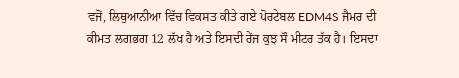ਵਜੋਂ, ਲਿਥੁਆਨੀਆ ਵਿੱਚ ਵਿਕਸਤ ਕੀਤੇ ਗਏ ਪੋਰਟੇਬਲ EDM4S ਜੈਮਰ ਦੀ ਕੀਮਤ ਲਗਭਗ 12 ਲੱਖ ਹੈ ਅਤੇ ਇਸਦੀ ਰੇਂਜ ਕੁਝ ਸੌ ਮੀਟਰ ਤੱਕ ਹੈ। ਇਸਦਾ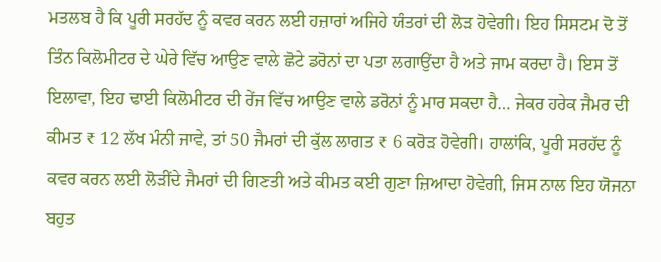ਮਤਲਬ ਹੈ ਕਿ ਪੂਰੀ ਸਰਹੱਦ ਨੂੰ ਕਵਰ ਕਰਨ ਲਈ ਹਜ਼ਾਰਾਂ ਅਜਿਹੇ ਯੰਤਰਾਂ ਦੀ ਲੋੜ ਹੋਵੇਗੀ। ਇਹ ਸਿਸਟਮ ਦੋ ਤੋਂ ਤਿੰਨ ਕਿਲੋਮੀਟਰ ਦੇ ਘੇਰੇ ਵਿੱਚ ਆਉਣ ਵਾਲੇ ਛੋਟੇ ਡਰੋਨਾਂ ਦਾ ਪਤਾ ਲਗਾਉਂਦਾ ਹੈ ਅਤੇ ਜਾਮ ਕਰਦਾ ਹੈ। ਇਸ ਤੋਂ ਇਲਾਵਾ, ਇਹ ਢਾਈ ਕਿਲੋਮੀਟਰ ਦੀ ਰੇਂਜ ਵਿੱਚ ਆਉਣ ਵਾਲੇ ਡਰੋਨਾਂ ਨੂੰ ਮਾਰ ਸਕਦਾ ਹੈ… ਜੇਕਰ ਹਰੇਕ ਜੈਮਰ ਦੀ ਕੀਮਤ ₹ 12 ਲੱਖ ਮੰਨੀ ਜਾਵੇ, ਤਾਂ 50 ਜੈਮਰਾਂ ਦੀ ਕੁੱਲ ਲਾਗਤ ₹ 6 ਕਰੋੜ ਹੋਵੇਗੀ। ਹਾਲਾਂਕਿ, ਪੂਰੀ ਸਰਹੱਦ ਨੂੰ ਕਵਰ ਕਰਨ ਲਈ ਲੋੜੀਂਦੇ ਜੈਮਰਾਂ ਦੀ ਗਿਣਤੀ ਅਤੇ ਕੀਮਤ ਕਈ ਗੁਣਾ ਜ਼ਿਆਦਾ ਹੋਵੇਗੀ, ਜਿਸ ਨਾਲ ਇਹ ਯੋਜਨਾ ਬਹੁਤ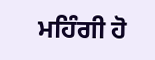ਮਹਿੰਗੀ ਹੋ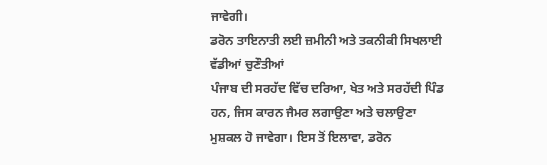ਜਾਵੇਗੀ।
ਡਰੋਨ ਤਾਇਨਾਤੀ ਲਈ ਜ਼ਮੀਨੀ ਅਤੇ ਤਕਨੀਕੀ ਸਿਖਲਾਈ ਵੱਡੀਆਂ ਚੁਣੌਤੀਆਂ
ਪੰਜਾਬ ਦੀ ਸਰਹੱਦ ਵਿੱਚ ਦਰਿਆ, ਖੇਤ ਅਤੇ ਸਰਹੱਦੀ ਪਿੰਡ ਹਨ, ਜਿਸ ਕਾਰਨ ਜੈਮਰ ਲਗਾਉਣਾ ਅਤੇ ਚਲਾਉਣਾ ਮੁਸ਼ਕਲ ਹੋ ਜਾਵੇਗਾ। ਇਸ ਤੋਂ ਇਲਾਵਾ, ਡਰੋਨ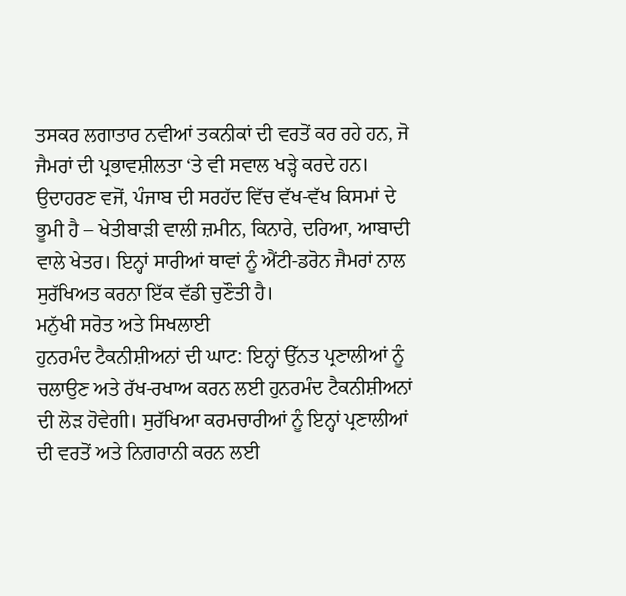ਤਸਕਰ ਲਗਾਤਾਰ ਨਵੀਆਂ ਤਕਨੀਕਾਂ ਦੀ ਵਰਤੋਂ ਕਰ ਰਹੇ ਹਨ, ਜੋ ਜੈਮਰਾਂ ਦੀ ਪ੍ਰਭਾਵਸ਼ੀਲਤਾ ‘ਤੇ ਵੀ ਸਵਾਲ ਖੜ੍ਹੇ ਕਰਦੇ ਹਨ। ਉਦਾਹਰਣ ਵਜੋਂ, ਪੰਜਾਬ ਦੀ ਸਰਹੱਦ ਵਿੱਚ ਵੱਖ-ਵੱਖ ਕਿਸਮਾਂ ਦੇ ਭੂਮੀ ਹੈ – ਖੇਤੀਬਾੜੀ ਵਾਲੀ ਜ਼ਮੀਨ, ਕਿਨਾਰੇ, ਦਰਿਆ, ਆਬਾਦੀ ਵਾਲੇ ਖੇਤਰ। ਇਨ੍ਹਾਂ ਸਾਰੀਆਂ ਥਾਵਾਂ ਨੂੰ ਐਂਟੀ-ਡਰੋਨ ਜੈਮਰਾਂ ਨਾਲ ਸੁਰੱਖਿਅਤ ਕਰਨਾ ਇੱਕ ਵੱਡੀ ਚੁਣੌਤੀ ਹੈ।
ਮਨੁੱਖੀ ਸਰੋਤ ਅਤੇ ਸਿਖਲਾਈ
ਹੁਨਰਮੰਦ ਟੈਕਨੀਸ਼ੀਅਨਾਂ ਦੀ ਘਾਟ: ਇਨ੍ਹਾਂ ਉੱਨਤ ਪ੍ਰਣਾਲੀਆਂ ਨੂੰ ਚਲਾਉਣ ਅਤੇ ਰੱਖ-ਰਖਾਅ ਕਰਨ ਲਈ ਹੁਨਰਮੰਦ ਟੈਕਨੀਸ਼ੀਅਨਾਂ ਦੀ ਲੋੜ ਹੋਵੇਗੀ। ਸੁਰੱਖਿਆ ਕਰਮਚਾਰੀਆਂ ਨੂੰ ਇਨ੍ਹਾਂ ਪ੍ਰਣਾਲੀਆਂ ਦੀ ਵਰਤੋਂ ਅਤੇ ਨਿਗਰਾਨੀ ਕਰਨ ਲਈ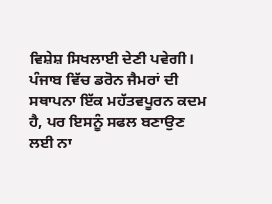ਵਿਸ਼ੇਸ਼ ਸਿਖਲਾਈ ਦੇਣੀ ਪਵੇਗੀ। ਪੰਜਾਬ ਵਿੱਚ ਡਰੋਨ ਜੈਮਰਾਂ ਦੀ ਸਥਾਪਨਾ ਇੱਕ ਮਹੱਤਵਪੂਰਨ ਕਦਮ ਹੈ, ਪਰ ਇਸਨੂੰ ਸਫਲ ਬਣਾਉਣ ਲਈ ਨਾ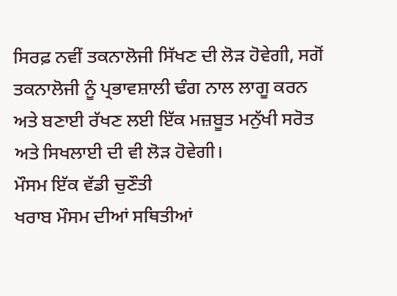ਸਿਰਫ਼ ਨਵੀਂ ਤਕਨਾਲੋਜੀ ਸਿੱਖਣ ਦੀ ਲੋੜ ਹੋਵੇਗੀ, ਸਗੋਂ ਤਕਨਾਲੋਜੀ ਨੂੰ ਪ੍ਰਭਾਵਸ਼ਾਲੀ ਢੰਗ ਨਾਲ ਲਾਗੂ ਕਰਨ ਅਤੇ ਬਣਾਈ ਰੱਖਣ ਲਈ ਇੱਕ ਮਜ਼ਬੂਤ ਮਨੁੱਖੀ ਸਰੋਤ ਅਤੇ ਸਿਖਲਾਈ ਦੀ ਵੀ ਲੋੜ ਹੋਵੇਗੀ।
ਮੌਸਮ ਇੱਕ ਵੱਡੀ ਚੁਣੌਤੀ
ਖਰਾਬ ਮੌਸਮ ਦੀਆਂ ਸਥਿਤੀਆਂ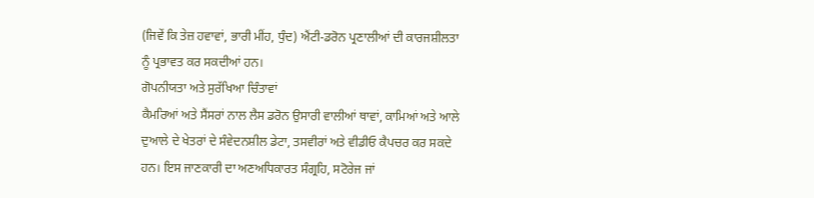(ਜਿਵੇਂ ਕਿ ਤੇਜ਼ ਹਵਾਵਾਂ, ਭਾਰੀ ਮੀਂਹ, ਧੁੰਦ) ਐਂਟੀ-ਡਰੋਨ ਪ੍ਰਣਾਲੀਆਂ ਦੀ ਕਾਰਜਸ਼ੀਲਤਾ ਨੂੰ ਪ੍ਰਭਾਵਤ ਕਰ ਸਕਦੀਆਂ ਹਨ।
ਗੋਪਨੀਯਤਾ ਅਤੇ ਸੁਰੱਖਿਆ ਚਿੰਤਾਵਾਂ
ਕੈਮਰਿਆਂ ਅਤੇ ਸੈਂਸਰਾਂ ਨਾਲ ਲੈਸ ਡਰੋਨ ਉਸਾਰੀ ਵਾਲੀਆਂ ਥਾਵਾਂ, ਕਾਮਿਆਂ ਅਤੇ ਆਲੇ ਦੁਆਲੇ ਦੇ ਖੇਤਰਾਂ ਦੇ ਸੰਵੇਦਨਸ਼ੀਲ ਡੇਟਾ, ਤਸਵੀਰਾਂ ਅਤੇ ਵੀਡੀਓ ਕੈਪਚਰ ਕਰ ਸਕਦੇ ਹਨ। ਇਸ ਜਾਣਕਾਰੀ ਦਾ ਅਣਅਧਿਕਾਰਤ ਸੰਗ੍ਰਹਿ, ਸਟੋਰੇਜ ਜਾਂ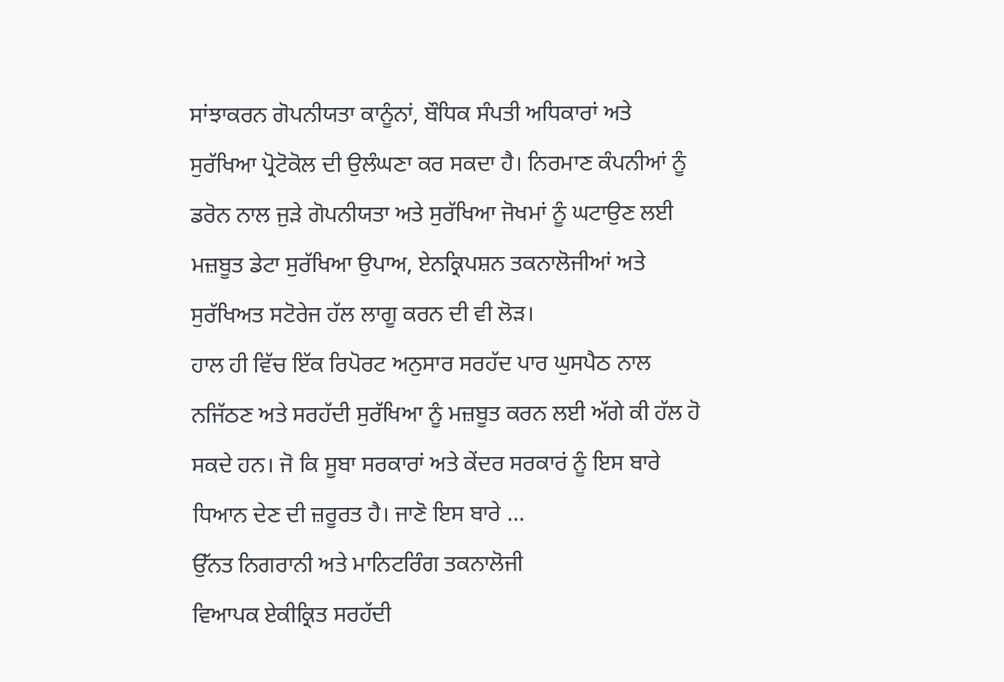ਸਾਂਝਾਕਰਨ ਗੋਪਨੀਯਤਾ ਕਾਨੂੰਨਾਂ, ਬੌਧਿਕ ਸੰਪਤੀ ਅਧਿਕਾਰਾਂ ਅਤੇ ਸੁਰੱਖਿਆ ਪ੍ਰੋਟੋਕੋਲ ਦੀ ਉਲੰਘਣਾ ਕਰ ਸਕਦਾ ਹੈ। ਨਿਰਮਾਣ ਕੰਪਨੀਆਂ ਨੂੰ ਡਰੋਨ ਨਾਲ ਜੁੜੇ ਗੋਪਨੀਯਤਾ ਅਤੇ ਸੁਰੱਖਿਆ ਜੋਖਮਾਂ ਨੂੰ ਘਟਾਉਣ ਲਈ ਮਜ਼ਬੂਤ ਡੇਟਾ ਸੁਰੱਖਿਆ ਉਪਾਅ, ਏਨਕ੍ਰਿਪਸ਼ਨ ਤਕਨਾਲੋਜੀਆਂ ਅਤੇ ਸੁਰੱਖਿਅਤ ਸਟੋਰੇਜ ਹੱਲ ਲਾਗੂ ਕਰਨ ਦੀ ਵੀ ਲੋੜ।
ਹਾਲ ਹੀ ਵਿੱਚ ਇੱਕ ਰਿਪੋਰਟ ਅਨੁਸਾਰ ਸਰਹੱਦ ਪਾਰ ਘੁਸਪੈਠ ਨਾਲ ਨਜਿੱਠਣ ਅਤੇ ਸਰਹੱਦੀ ਸੁਰੱਖਿਆ ਨੂੰ ਮਜ਼ਬੂਤ ਕਰਨ ਲਈ ਅੱਗੇ ਕੀ ਹੱਲ ਹੋ ਸਕਦੇ ਹਨ। ਜੋ ਕਿ ਸੂਬਾ ਸਰਕਾਰਾਂ ਅਤੇ ਕੇਂਦਰ ਸਰਕਾਰਂ ਨੂੰ ਇਸ ਬਾਰੇ ਧਿਆਨ ਦੇਣ ਦੀ ਜ਼ਰੂਰਤ ਹੈ। ਜਾਣੋ ਇਸ ਬਾਰੇ …
ਉੱਨਤ ਨਿਗਰਾਨੀ ਅਤੇ ਮਾਨਿਟਰਿੰਗ ਤਕਨਾਲੋਜੀ
ਵਿਆਪਕ ਏਕੀਕ੍ਰਿਤ ਸਰਹੱਦੀ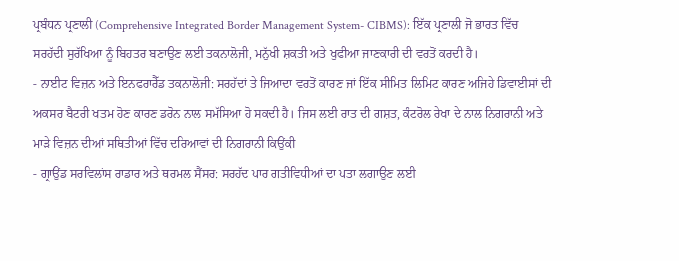ਪ੍ਰਬੰਧਨ ਪ੍ਰਣਾਲੀ (Comprehensive Integrated Border Management System- CIBMS): ਇੱਕ ਪ੍ਰਣਾਲੀ ਜੋ ਭਾਰਤ ਵਿੱਚ ਸਰਹੱਦੀ ਸੁਰੱਖਿਆ ਨੂੰ ਬਿਹਤਰ ਬਣਾਉਣ ਲਈ ਤਕਨਾਲੋਜੀ, ਮਨੁੱਖੀ ਸ਼ਕਤੀ ਅਤੇ ਖੁਫੀਆ ਜਾਣਕਾਰੀ ਦੀ ਵਰਤੋਂ ਕਰਦੀ ਹੈ।
- ਨਾਈਟ ਵਿਜ਼ਨ ਅਤੇ ਇਨਫਰਾਰੈੱਡ ਤਕਨਾਲੋਜੀ: ਸਰਹੱਦਾਂ ਤੇ ਜਿਆਦਾ ਵਰਤੋਂ ਕਾਰਣ ਜਾਂ ਇੱਕ ਸੀਮਿਤ ਲਿਮਿਟ ਕਾਰਣ ਅਜਿਹੇ ਡਿਵਾਈਸਾਂ ਦੀ ਅਕਸਰ ਬੈਟਰੀ ਖਤਮ ਹੋਣ ਕਾਰਣ ਡਰੋਨ ਨਾਲ ਸਮੱਸਿਆ ਹੋ ਸਕਦੀ ਹੈ। ਜਿਸ ਲਈ ਰਾਤ ਦੀ ਗਸ਼ਤ, ਕੰਟਰੋਲ ਰੇਖਾ ਦੇ ਨਾਲ ਨਿਗਰਾਨੀ ਅਤੇ ਮਾੜੇ ਵਿਜ਼ਨ ਦੀਆਂ ਸਥਿਤੀਆਂ ਵਿੱਚ ਦਰਿਆਵਾਂ ਦੀ ਨਿਗਰਾਨੀ ਕਿਉਂਕੀ
- ਗ੍ਰਾਉਂਡ ਸਰਵਿਲਾਂਸ ਰਾਡਾਰ ਅਤੇ ਥਰਮਲ ਸੈਂਸਰ: ਸਰਹੱਦ ਪਾਰ ਗਤੀਵਿਧੀਆਂ ਦਾ ਪਤਾ ਲਗਾਉਣ ਲਈ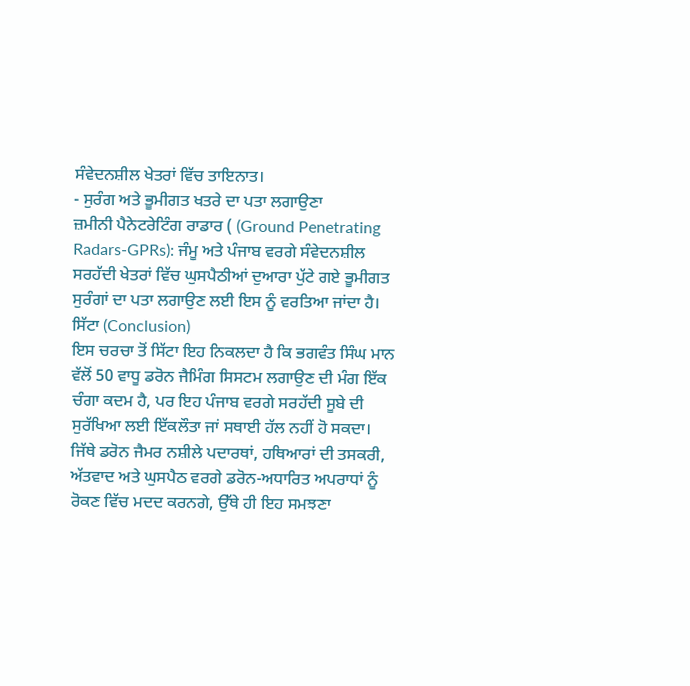ਸੰਵੇਦਨਸ਼ੀਲ ਖੇਤਰਾਂ ਵਿੱਚ ਤਾਇਨਾਤ।
- ਸੁਰੰਗ ਅਤੇ ਭੂਮੀਗਤ ਖਤਰੇ ਦਾ ਪਤਾ ਲਗਾਉਣਾ
ਜ਼ਮੀਨੀ ਪੈਨੇਟਰੇਟਿੰਗ ਰਾਡਾਰ ( (Ground Penetrating Radars-GPRs): ਜੰਮੂ ਅਤੇ ਪੰਜਾਬ ਵਰਗੇ ਸੰਵੇਦਨਸ਼ੀਲ ਸਰਹੱਦੀ ਖੇਤਰਾਂ ਵਿੱਚ ਘੁਸਪੈਠੀਆਂ ਦੁਆਰਾ ਪੁੱਟੇ ਗਏ ਭੂਮੀਗਤ ਸੁਰੰਗਾਂ ਦਾ ਪਤਾ ਲਗਾਉਣ ਲਈ ਇਸ ਨੂੰ ਵਰਤਿਆ ਜਾਂਦਾ ਹੈ।
ਸਿੱਟਾ (Conclusion)
ਇਸ ਚਰਚਾ ਤੋਂ ਸਿੱਟਾ ਇਹ ਨਿਕਲਦਾ ਹੈ ਕਿ ਭਗਵੰਤ ਸਿੰਘ ਮਾਨ ਵੱਲੋਂ 50 ਵਾਧੂ ਡਰੋਨ ਜੈਮਿੰਗ ਸਿਸਟਮ ਲਗਾਉਣ ਦੀ ਮੰਗ ਇੱਕ ਚੰਗਾ ਕਦਮ ਹੈ, ਪਰ ਇਹ ਪੰਜਾਬ ਵਰਗੇ ਸਰਹੱਦੀ ਸੂਬੇ ਦੀ ਸੁਰੱਖਿਆ ਲਈ ਇੱਕਲੌਤਾ ਜਾਂ ਸਥਾਈ ਹੱਲ ਨਹੀਂ ਹੋ ਸਕਦਾ।
ਜਿੱਥੇ ਡਰੋਨ ਜੈਮਰ ਨਸ਼ੀਲੇ ਪਦਾਰਥਾਂ, ਹਥਿਆਰਾਂ ਦੀ ਤਸਕਰੀ, ਅੱਤਵਾਦ ਅਤੇ ਘੁਸਪੈਠ ਵਰਗੇ ਡਰੋਨ-ਅਧਾਰਿਤ ਅਪਰਾਧਾਂ ਨੂੰ ਰੋਕਣ ਵਿੱਚ ਮਦਦ ਕਰਨਗੇ, ਉੱਥੇ ਹੀ ਇਹ ਸਮਝਣਾ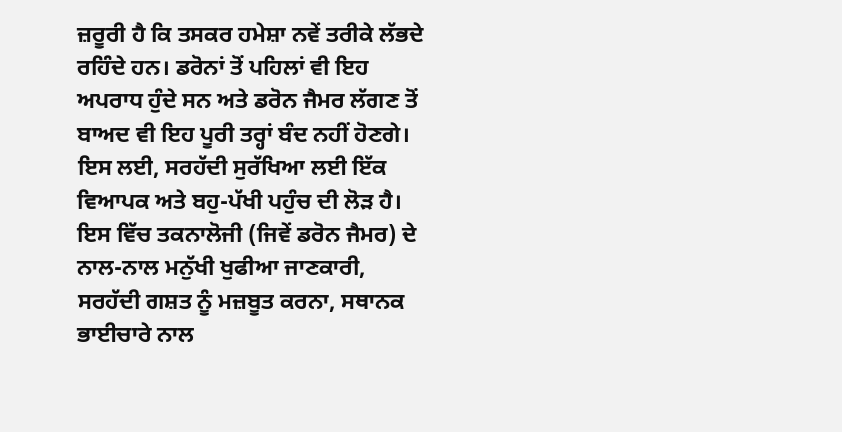ਜ਼ਰੂਰੀ ਹੈ ਕਿ ਤਸਕਰ ਹਮੇਸ਼ਾ ਨਵੇਂ ਤਰੀਕੇ ਲੱਭਦੇ ਰਹਿੰਦੇ ਹਨ। ਡਰੋਨਾਂ ਤੋਂ ਪਹਿਲਾਂ ਵੀ ਇਹ ਅਪਰਾਧ ਹੁੰਦੇ ਸਨ ਅਤੇ ਡਰੋਨ ਜੈਮਰ ਲੱਗਣ ਤੋਂ ਬਾਅਦ ਵੀ ਇਹ ਪੂਰੀ ਤਰ੍ਹਾਂ ਬੰਦ ਨਹੀਂ ਹੋਣਗੇ।
ਇਸ ਲਈ, ਸਰਹੱਦੀ ਸੁਰੱਖਿਆ ਲਈ ਇੱਕ ਵਿਆਪਕ ਅਤੇ ਬਹੁ-ਪੱਖੀ ਪਹੁੰਚ ਦੀ ਲੋੜ ਹੈ। ਇਸ ਵਿੱਚ ਤਕਨਾਲੋਜੀ (ਜਿਵੇਂ ਡਰੋਨ ਜੈਮਰ) ਦੇ ਨਾਲ-ਨਾਲ ਮਨੁੱਖੀ ਖੁਫੀਆ ਜਾਣਕਾਰੀ, ਸਰਹੱਦੀ ਗਸ਼ਤ ਨੂੰ ਮਜ਼ਬੂਤ ਕਰਨਾ, ਸਥਾਨਕ ਭਾਈਚਾਰੇ ਨਾਲ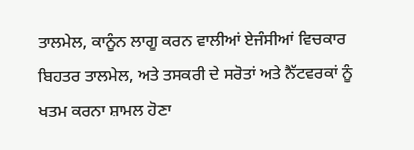ਤਾਲਮੇਲ, ਕਾਨੂੰਨ ਲਾਗੂ ਕਰਨ ਵਾਲੀਆਂ ਏਜੰਸੀਆਂ ਵਿਚਕਾਰ ਬਿਹਤਰ ਤਾਲਮੇਲ, ਅਤੇ ਤਸਕਰੀ ਦੇ ਸਰੋਤਾਂ ਅਤੇ ਨੈੱਟਵਰਕਾਂ ਨੂੰ ਖਤਮ ਕਰਨਾ ਸ਼ਾਮਲ ਹੋਣਾ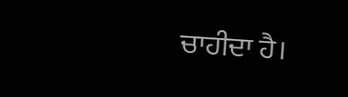ਚਾਹੀਦਾ ਹੈ।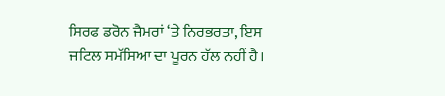ਸਿਰਫ ਡਰੋਨ ਜੈਮਰਾਂ ‘ਤੇ ਨਿਰਭਰਤਾ, ਇਸ ਜਟਿਲ ਸਮੱਸਿਆ ਦਾ ਪੂਰਨ ਹੱਲ ਨਹੀਂ ਹੈ।